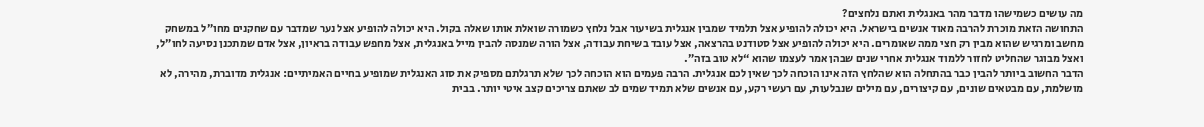מה עושים כשמישהו מדבר מהר באנגלית ואתם נלחצים?
התחושה הזאת מוכרת להרבה מאוד אנשים בישראל. היא יכולה להופיע אצל תלמיד שמבין אנגלית בשיעור אבל נלחץ כשמורה שואלת אותו שאלה בקול. היא יכולה להופיע אצל נער שמדבר עם שחקנים מחו״ל במשחק מחשב ומרגיש שהוא מבין רק חצי ממה שאומרים. היא יכולה להופיע אצל סטודנט בהרצאה, אצל עובד בשיחת עבודה, אצל הורה שמנסה להבין מייל באנגלית, אצל מחפש עבודה בראיון, אצל אדם שמתכנן נסיעה לחו״ל, ואצל מבוגר שהחליט לחזור ללמוד אנגלית אחרי שנים שבהן אמר לעצמו שהוא “לא טוב בזה”.
הדבר החשוב ביותר להבין כבר בהתחלה הוא שהלחץ הזה אינו הוכחה לכך שאין לכם אנגלית. הרבה פעמים הוא הוכחה לכך שלא תרגלתם מספיק את סוג האנגלית שמופיע בחיים האמיתיים: אנגלית מדוברת, מהירה, לא מושלמת, עם מבטאים שונים, עם קיצורים, עם מילים שנבלעות, עם רעשי רקע, עם אנשים שלא תמיד שמים לב שאתם צריכים קצב איטי יותר. בבית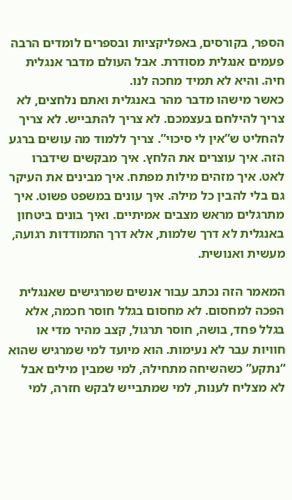הספר, בקורסים, באפליקציות ובספרים לומדים הרבה פעמים אנגלית מסודרת. אבל העולם מדבר אנגלית חיה. והיא לא תמיד מחכה לנו.
כאשר מישהו מדבר מהר באנגלית ואתם נלחצים, לא צריך להילחם בעצמכם. לא צריך להתבייש. לא צריך להחליט ש”אין לי סיכוי”. צריך ללמוד מה עושים ברגע הזה. איך עוצרים את הלחץ. איך מבקשים שידברו לאט. איך מזהים מילות מפתח. איך מבינים את העיקר גם בלי להבין כל מילה. איך עונים במשפט פשוט. איך מתרגלים מראש מצבים אמיתיים. ואיך בונים ביטחון באנגלית לא דרך שלמות, אלא דרך התמודדות רגועה, מעשית ואנושית.

המאמר הזה נכתב עבור אנשים שמרגישים שאנגלית הפכה למחסום. לא מחסום בגלל חוסר חכמה, אלא בגלל פחד, בושה, חוסר תרגול, קצב מהיר מדי או חוויות עבר לא נעימות. הוא מיועד למי שמרגיש שהוא “נתקע” כשהשיחה מתחילה, למי שמבין מילים אבל לא מצליח לענות, למי שמתבייש לבקש חזרה, למי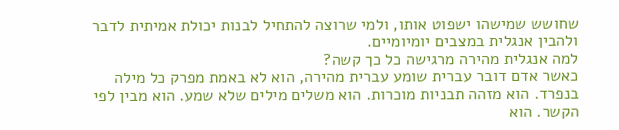שחושש שמישהו ישפוט אותו, ולמי שרוצה להתחיל לבנות יכולת אמיתית לדבר ולהבין אנגלית במצבים יומיומיים.
למה אנגלית מהירה מרגישה כל כך קשה?
כאשר אדם דובר עברית שומע עברית מהירה, הוא לא באמת מפרק כל מילה בנפרד. הוא מזהה תבניות מוכרות. הוא משלים מילים שלא שמע. הוא מבין לפי הקשר. הוא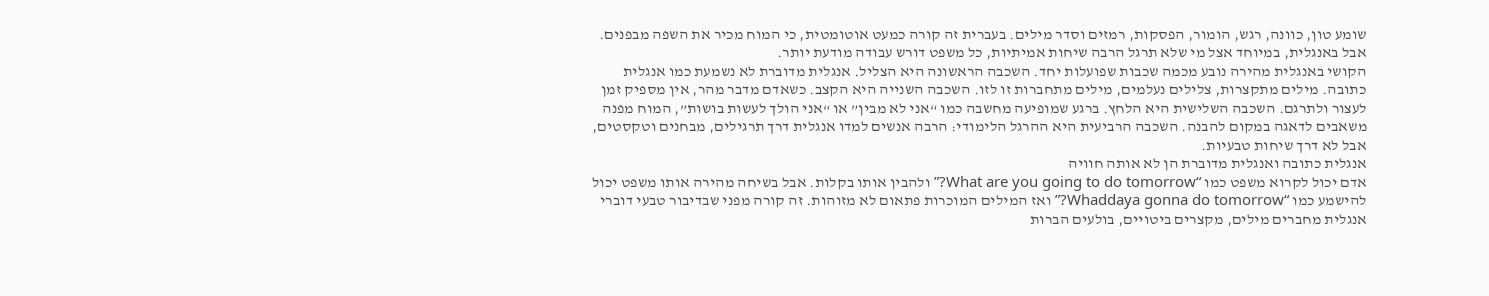שומע טון, כוונה, רגש, הומור, הפסקות, רמזים וסדר מילים. בעברית זה קורה כמעט אוטומטית, כי המוח מכיר את השפה מבפנים. אבל באנגלית, במיוחד אצל מי שלא תרגל הרבה שיחות אמיתיות, כל משפט דורש עבודה מודעת יותר.
הקושי באנגלית מהירה נובע מכמה שכבות שפועלות יחד. השכבה הראשונה היא הצליל. אנגלית מדוברת לא נשמעת כמו אנגלית כתובה. מילים מתקצרות, צלילים נעלמים, מילים מתחברות זו לזו. השכבה השנייה היא הקצב. כשאדם מדבר מהר, אין מספיק זמן לעצור ולתרגם. השכבה השלישית היא הלחץ. ברגע שמופיעה מחשבה כמו “אני לא מבין” או “אני הולך לעשות בושות”, המוח מפנה משאבים לדאגה במקום להבנה. השכבה הרביעית היא ההרגל הלימודי: הרבה אנשים למדו אנגלית דרך תרגילים, מבחנים וטקסטים, אבל לא דרך שיחות טבעיות.
אנגלית כתובה ואנגלית מדוברת הן לא אותה חוויה
אדם יכול לקרוא משפט כמו “What are you going to do tomorrow?” ולהבין אותו בקלות. אבל בשיחה מהירה אותו משפט יכול להישמע כמו “Whaddaya gonna do tomorrow?” ואז המילים המוכרות פתאום לא מזוהות. זה קורה מפני שבדיבור טבעי דוברי אנגלית מחברים מילים, מקצרים ביטויים, בולעים הברות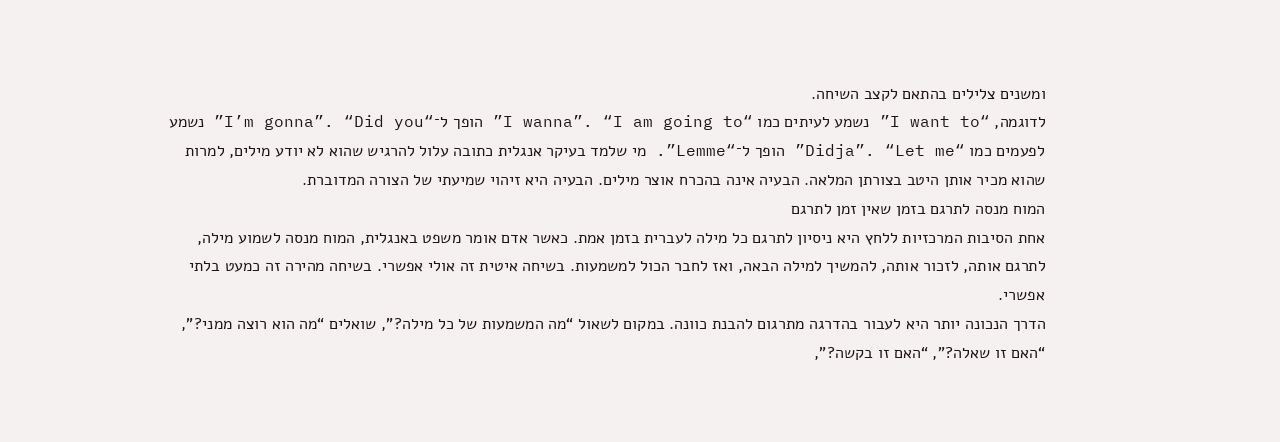ומשנים צלילים בהתאם לקצב השיחה.
לדוגמה, “I want to” נשמע לעיתים כמו “I wanna”. “I am going to” הופך ל־“I’m gonna”. “Did you” נשמע לפעמים כמו “Didja”. “Let me” הופך ל־“Lemme”. מי שלמד בעיקר אנגלית כתובה עלול להרגיש שהוא לא יודע מילים, למרות שהוא מכיר אותן היטב בצורתן המלאה. הבעיה אינה בהכרח אוצר מילים. הבעיה היא זיהוי שמיעתי של הצורה המדוברת.
המוח מנסה לתרגם בזמן שאין זמן לתרגם
אחת הסיבות המרכזיות ללחץ היא ניסיון לתרגם כל מילה לעברית בזמן אמת. כאשר אדם אומר משפט באנגלית, המוח מנסה לשמוע מילה, לתרגם אותה, לזכור אותה, להמשיך למילה הבאה, ואז לחבר הכול למשמעות. בשיחה איטית זה אולי אפשרי. בשיחה מהירה זה כמעט בלתי אפשרי.
הדרך הנכונה יותר היא לעבור בהדרגה מתרגום להבנת כוונה. במקום לשאול “מה המשמעות של כל מילה?”, שואלים “מה הוא רוצה ממני?”, “האם זו שאלה?”, “האם זו בקשה?”,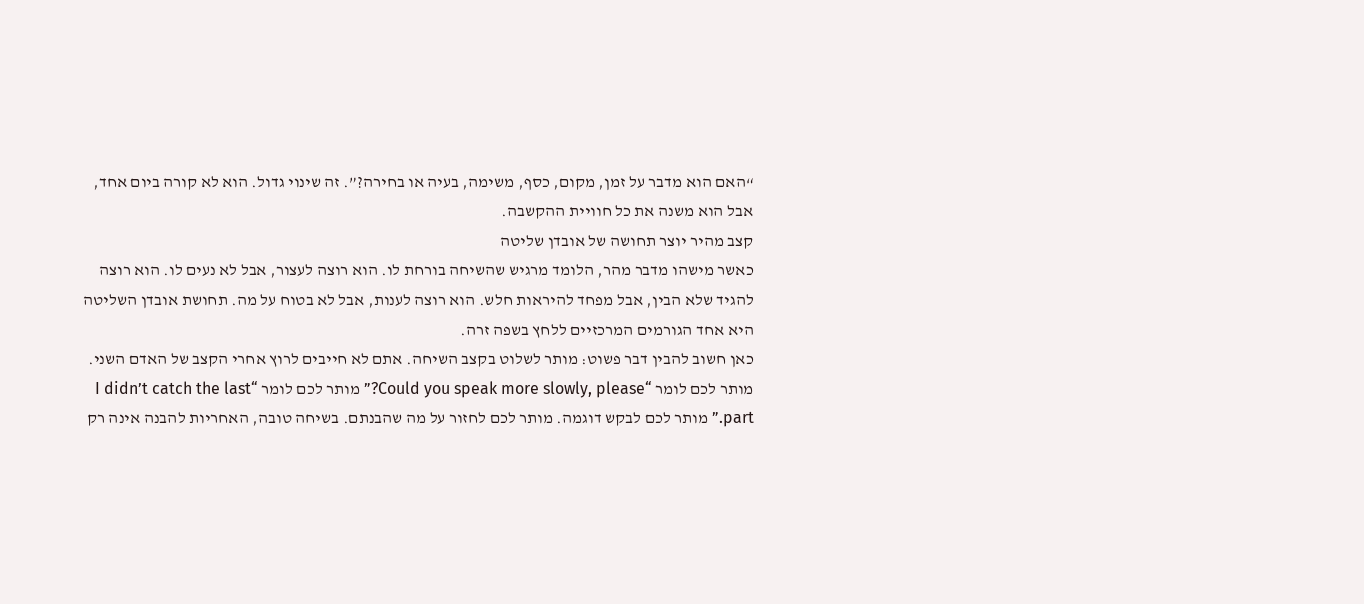“האם הוא מדבר על זמן, מקום, כסף, משימה, בעיה או בחירה?”. זה שינוי גדול. הוא לא קורה ביום אחד, אבל הוא משנה את כל חוויית ההקשבה.
קצב מהיר יוצר תחושה של אובדן שליטה
כאשר מישהו מדבר מהר, הלומד מרגיש שהשיחה בורחת לו. הוא רוצה לעצור, אבל לא נעים לו. הוא רוצה להגיד שלא הבין, אבל מפחד להיראות חלש. הוא רוצה לענות, אבל לא בטוח על מה. תחושת אובדן השליטה היא אחד הגורמים המרכזיים ללחץ בשפה זרה.
כאן חשוב להבין דבר פשוט: מותר לשלוט בקצב השיחה. אתם לא חייבים לרוץ אחרי הקצב של האדם השני. מותר לכם לומר “Could you speak more slowly, please?” מותר לכם לומר “I didn’t catch the last part.” מותר לכם לבקש דוגמה. מותר לכם לחזור על מה שהבנתם. בשיחה טובה, האחריות להבנה אינה רק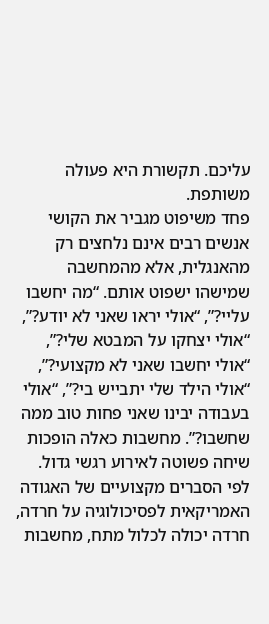עליכם. תקשורת היא פעולה משותפת.
פחד משיפוט מגביר את הקושי
אנשים רבים אינם נלחצים רק מהאנגלית, אלא מהמחשבה שמישהו ישפוט אותם. “מה יחשבו עליי?”, “אולי יראו שאני לא יודע?”, “אולי יצחקו על המבטא שלי?”, “אולי יחשבו שאני לא מקצועי?”, “אולי הילד שלי יתבייש בי?”, “אולי בעבודה יבינו שאני פחות טוב ממה שחשבו?”. מחשבות כאלה הופכות שיחה פשוטה לאירוע רגשי גדול.
לפי הסברים מקצועיים של האגודה האמריקאית לפסיכולוגיה על חרדה, חרדה יכולה לכלול מתח, מחשבות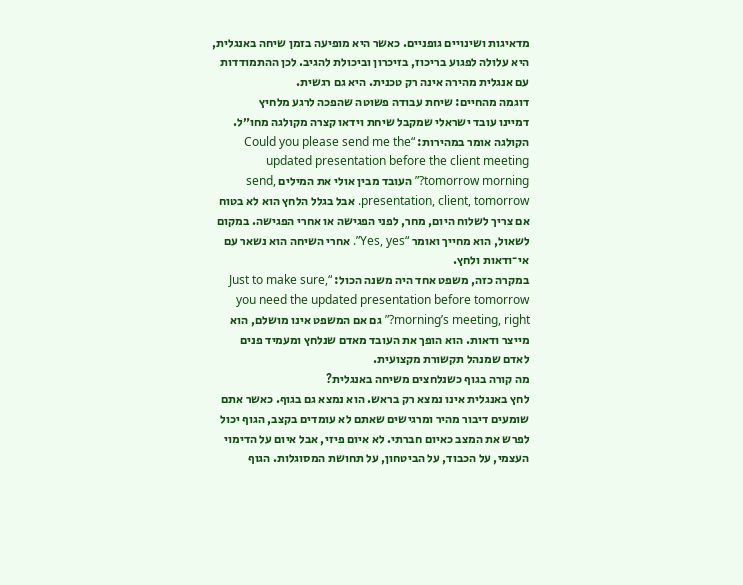מדאיגות ושינויים גופניים. כאשר היא מופיעה בזמן שיחה באנגלית, היא עלולה לפגוע בריכוז, בזיכרון וביכולת להגיב. לכן ההתמודדות עם אנגלית מהירה אינה רק טכנית. היא גם רגשית.
דוגמה מהחיים: שיחת עבודה פשוטה שהפכה לרגע מלחיץ
דמיינו עובד ישראלי שמקבל שיחת וידאו קצרה מקולגה מחו״ל. הקולגה אומר במהירות: “Could you please send me the updated presentation before the client meeting tomorrow morning?” העובד מבין אולי את המילים send, presentation, client, tomorrow. אבל בגלל הלחץ הוא לא בטוח אם צריך לשלוח היום, מחר, לפני הפגישה או אחרי הפגישה. במקום לשאול, הוא מחייך ואומר “Yes, yes”. אחרי השיחה הוא נשאר עם אי־ודאות ולחץ.
במקרה כזה, משפט אחד היה משנה הכול: “Just to make sure, you need the updated presentation before tomorrow morning’s meeting, right?” גם אם המשפט אינו מושלם, הוא מייצר ודאות. הוא הופך את העובד מאדם שנלחץ ומעמיד פנים לאדם שמנהל תקשורת מקצועית.
מה קורה בגוף כשנלחצים משיחה באנגלית?
לחץ באנגלית אינו נמצא רק בראש. הוא נמצא גם בגוף. כאשר אתם שומעים דיבור מהיר ומרגישים שאתם לא עומדים בקצב, הגוף יכול לפרש את המצב כאיום חברתי. לא איום פיזי, אבל איום על הדימוי העצמי, על הכבוד, על הביטחון, על תחושת המסוגלות. הגוף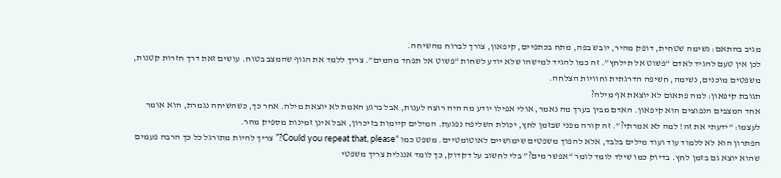מגיב בהתאם: נשימה שטחית, דופק מהיר, יובש בפה, מתח בכתפיים, קיפאון, צורך לברוח מהשיחה.
לכן אין טעם להגיד לאדם “פשוט אל תילחץ”. זה כמו להגיד למישהו שלא יודע לשחות “פשוט אל תפחד מהמים”. צריך ללמד את הגוף שהמצב בטוח. עושים זאת דרך חזרות קטנות, משפטים מוכנים, נשימה, חשיפה הדרגתית וחוויות הצלחה.
תגובת קיפאון: למה פתאום לא יוצאת אף מילה?
אחד המצבים הנפוצים הוא קיפאון. האדם מבין בערך מה נאמר, אולי אפילו יודע מה היה רוצה לענות, אבל ברגע האמת לא יוצאת מילה. אחר כך, כשהשיחה נגמרת, הוא אומר לעצמו: “ידעתי את זה! למה לא אמרתי?”. זה קורה מפני שבזמן לחץ, יכולת השליפה נפגעת. המילים קיימות בזיכרון, אבל אינן זמינות מספיק מהר.
הפתרון הוא לא ללמוד עוד ועוד מילים בלבד, אלא להפוך משפטים שימושיים לאוטומטיים. משפט כמו “Could you repeat that, please?” צריך להיות מתורגל כל כך הרבה פעמים שהוא יוצא גם בזמן לחץ. בדיוק כמו שילד לומד לומר “אפשר מים?” בלי לחשוב על דקדוק, כך לומד אנגלית צריך משפטי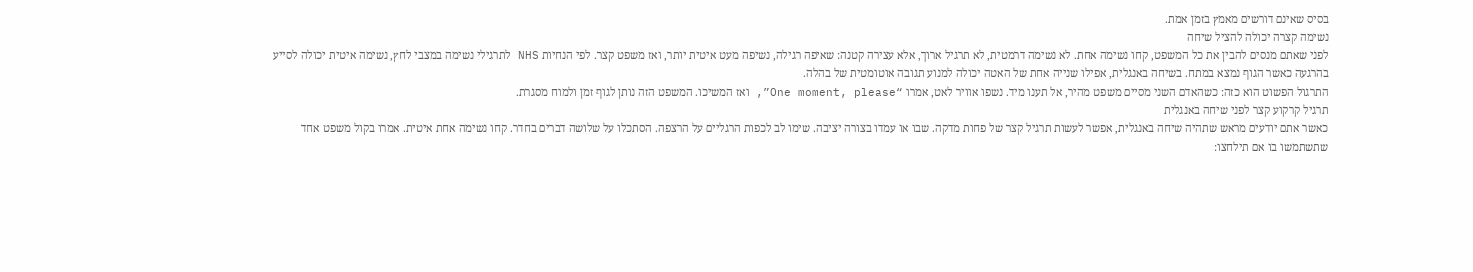בסיס שאינם דורשים מאמץ בזמן אמת.
נשימה קצרה יכולה להציל שיחה
לפני שאתם מנסים להבין את כל המשפט, קחו נשימה אחת. לא נשימה דרמטית, לא תרגיל ארוך, אלא עצירה קטנה: שאיפה רגילה, נשיפה מעט איטית יותר, ואז משפט קצר. לפי הנחיות NHS לתרגילי נשימה במצבי לחץ, נשימה איטית יכולה לסייע בהרגעה כאשר הגוף נמצא במתח. בשיחה באנגלית, אפילו שנייה אחת של האטה יכולה למנוע תגובה אוטומטית של בהלה.
התרגול הפשוט הוא כזה: כשהאדם השני מסיים משפט מהיר, אל תענו מיד. נשפו אוויר לאט, אמרו “One moment, please”, ואז המשיכו. המשפט הזה נותן לגוף זמן ולמוח מסגרת.
תרגיל קרקוע קצר לפני שיחה באנגלית
כאשר אתם יודעים מראש שתהיה שיחה באנגלית, אפשר לעשות תרגיל קצר של פחות מדקה. שבו או עמדו בצורה יציבה. שימו לב לכפות הרגליים על הרצפה. הסתכלו על שלושה דברים בחדר. קחו נשימה אחת איטית. אמרו בקול משפט אחד שתשתמשו בו אם תילחצו: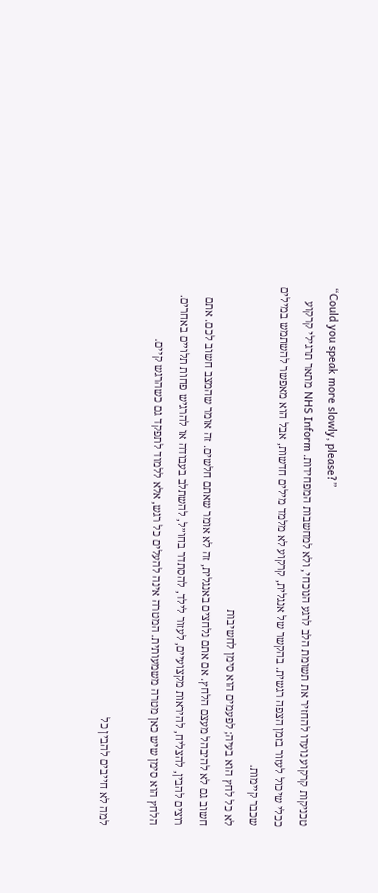“Could you speak more slowly, please?”
טכניקות קרקוע נועדו להחזיר את תשומת הלב לרגע הנוכחי, ולא למחשבות המפחידות. NHS Inform מתאר תרגילי קרקוע ככלי שיכול לעזור בזמן הצפה רגשית. בהקשר של אנגלית, קרקוע לא מלמד מילים חדשות, אבל הוא מאפשר להשתמש במילים שכבר קיימות.
לא כל לחץ הוא בעיה; לפעמים הוא סימן לחשיבות
חשוב גם לא להיבהל מעצם הלחץ. אם אתם נלחצים באנגלית, זה לא אומר שאתם חלשים. זה אומר שהמצב חשוב לכם. אתם רוצים להבין, להצליח, להיראות מקצועיים, לעזור לילד, להסתדר בחו״ל, להשתלב בעבודה או להרגיש פחות תלויים באחרים. הלחץ הוא סימן שיש כאן מטרה משמעותית. המטרה אינה להעלים כל רגש, אלא ללמוד לתפקד גם כשהרגש קיים.

למה לא חייבים להבין כל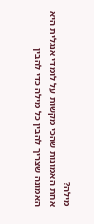מילה?
אחת האמונות שהכי מקשות על לומדי אנגלית היא האמונה שצריך להבין כל מילה כדי להבין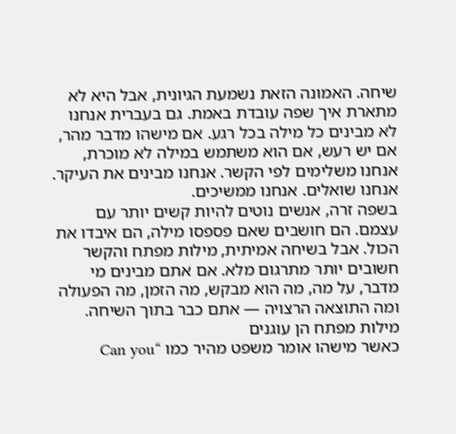שיחה. האמונה הזאת נשמעת הגיונית, אבל היא לא מתארת איך שפה עובדת באמת. גם בעברית אנחנו לא מבינים כל מילה בכל רגע. אם מישהו מדבר מהר, אם יש רעש, אם הוא משתמש במילה לא מוכרת, אנחנו משלימים לפי הקשר. אנחנו מבינים את העיקר. אנחנו שואלים. אנחנו ממשיכים.
בשפה זרה, אנשים נוטים להיות קשים יותר עם עצמם. הם חושבים שאם פספסו מילה, הם איבדו את הכול. אבל בשיחה אמיתית, מילות מפתח והקשר חשובים יותר מתרגום מלא. אם אתם מבינים מי מדבר, על מה, מה הוא מבקש, מה הזמן, מה הפעולה ומה התוצאה הרצויה — אתם כבר בתוך השיחה.
מילות מפתח הן עוגנים
כאשר מישהו אומר משפט מהיר כמו “Can you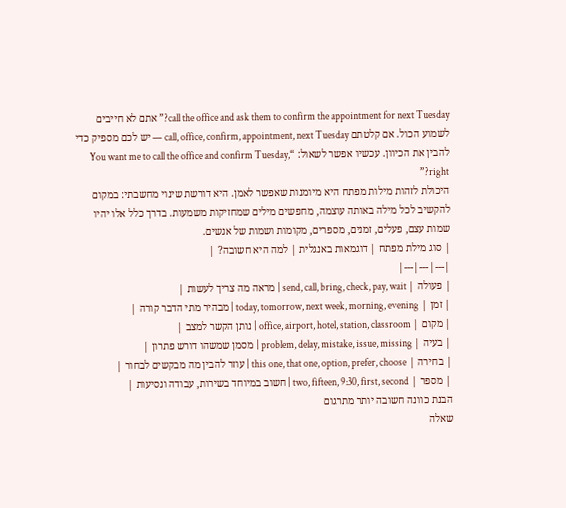call the office and ask them to confirm the appointment for next Tuesday?” אתם לא חייבים לשמוע הכול. אם קלטתם call, office, confirm, appointment, next Tuesday — יש לכם מספיק כדי להבין את הכיוון. עכשיו אפשר לשאול: “You want me to call the office and confirm Tuesday, right?”
היכולת לזהות מילות מפתח היא מיומנות שאפשר לאמן. היא דורשת שינוי מחשבתי: במקום להקשיב לכל מילה באותה עוצמה, מחפשים מילים שמחזיקות משמעות. בדרך כלל אלו יהיו שמות עצם, פעלים, זמנים, מספרים, מקומות ושמות של אנשים.
| סוג מילת מפתח | דוגמאות באנגלית | למה היא חשובה? |
|---|---|---|
| פעולה | send, call, bring, check, pay, wait | מראה מה צריך לעשות |
| זמן | today, tomorrow, next week, morning, evening | מבהיר מתי הדבר קורה |
| מקום | office, airport, hotel, station, classroom | נותן הקשר למצב |
| בעיה | problem, delay, mistake, issue, missing | מסמן שמשהו דורש פתרון |
| בחירה | this one, that one, option, prefer, choose | עוזר להבין מה מבקשים לבחור |
| מספר | two, fifteen, 9:30, first, second | חשוב במיוחד בשירות, עבודה ונסיעות |
הבנת כוונה חשובה יותר מתרגום
שאלה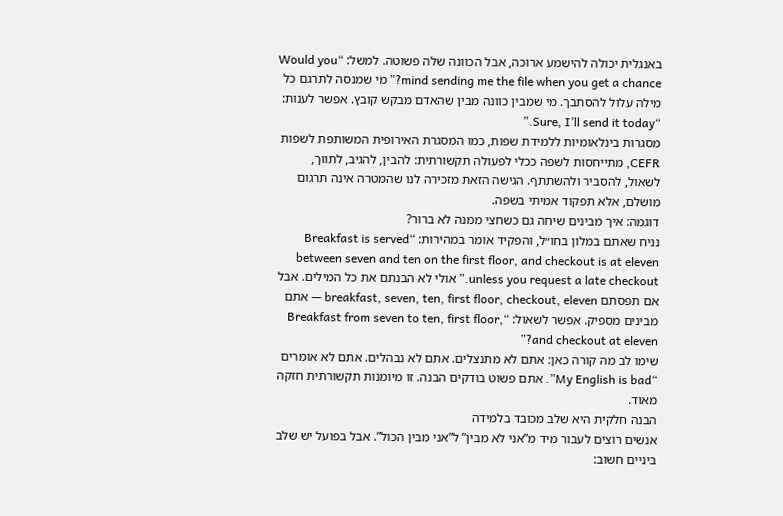באנגלית יכולה להישמע ארוכה, אבל הכוונה שלה פשוטה. למשל: “Would you mind sending me the file when you get a chance?” מי שמנסה לתרגם כל מילה עלול להסתבך. מי שמבין כוונה מבין שהאדם מבקש קובץ. אפשר לענות: “Sure, I’ll send it today.”
מסגרות בינלאומיות ללמידת שפות, כמו המסגרת האירופית המשותפת לשפות CEFR, מתייחסות לשפה ככלי לפעולה תקשורתית: להבין, להגיב, לתווך, לשאול, להסביר ולהשתתף. הגישה הזאת מזכירה לנו שהמטרה אינה תרגום מושלם, אלא תפקוד אמיתי בשפה.
דוגמה: איך מבינים שיחה גם כשחצי ממנה לא ברור?
נניח שאתם במלון בחו״ל, והפקיד אומר במהירות: “Breakfast is served between seven and ten on the first floor, and checkout is at eleven unless you request a late checkout.” אולי לא הבנתם את כל המילים. אבל אם תפסתם breakfast, seven, ten, first floor, checkout, eleven — אתם מבינים מספיק. אפשר לשאול: “Breakfast from seven to ten, first floor, and checkout at eleven?”
שימו לב מה קורה כאן: אתם לא מתנצלים. אתם לא נבהלים. אתם לא אומרים “My English is bad”. אתם פשוט בודקים הבנה. זו מיומנות תקשורתית חזקה מאוד.
הבנה חלקית היא שלב מכובד בלמידה
אנשים רוצים לעבור מיד מ”אני לא מבין” ל”אני מבין הכול”. אבל בפועל יש שלב ביניים חשוב: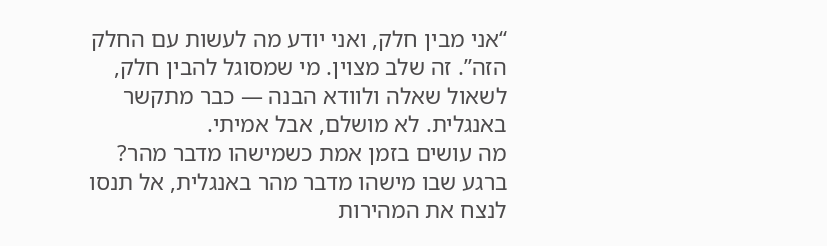“אני מבין חלק, ואני יודע מה לעשות עם החלק הזה”. זה שלב מצוין. מי שמסוגל להבין חלק, לשאול שאלה ולוודא הבנה — כבר מתקשר באנגלית. לא מושלם, אבל אמיתי.
מה עושים בזמן אמת כשמישהו מדבר מהר?
ברגע שבו מישהו מדבר מהר באנגלית, אל תנסו לנצח את המהירות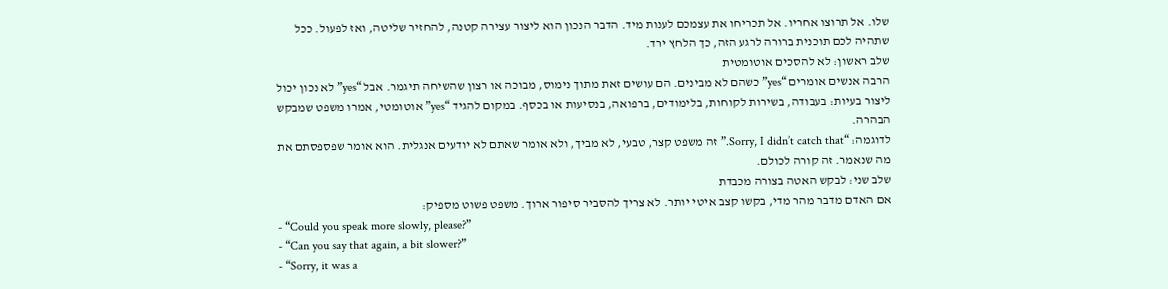שלו. אל תרוצו אחריו. אל תכריחו את עצמכם לענות מיד. הדבר הנכון הוא ליצור עצירה קטנה, להחזיר שליטה, ואז לפעול. ככל שתהיה לכם תוכנית ברורה לרגע הזה, כך הלחץ ירד.
שלב ראשון: לא להסכים אוטומטית
הרבה אנשים אומרים “yes” כשהם לא מבינים. הם עושים זאת מתוך נימוס, מבוכה או רצון שהשיחה תיגמר. אבל “yes” לא נכון יכול ליצור בעיות: בעבודה, בשירות לקוחות, בלימודים, ברפואה, בנסיעות או בכסף. במקום להגיד “yes” אוטומטי, אמרו משפט שמבקש הבהרה.
לדוגמה: “Sorry, I didn’t catch that.” זה משפט קצר, טבעי, לא מביך, ולא אומר שאתם לא יודעים אנגלית. הוא אומר שפספסתם את מה שנאמר. זה קורה לכולם.
שלב שני: לבקש האטה בצורה מכבדת
אם האדם מדבר מהר מדי, בקשו קצב איטי יותר. לא צריך להסביר סיפור ארוך. משפט פשוט מספיק:
- “Could you speak more slowly, please?”
- “Can you say that again, a bit slower?”
- “Sorry, it was a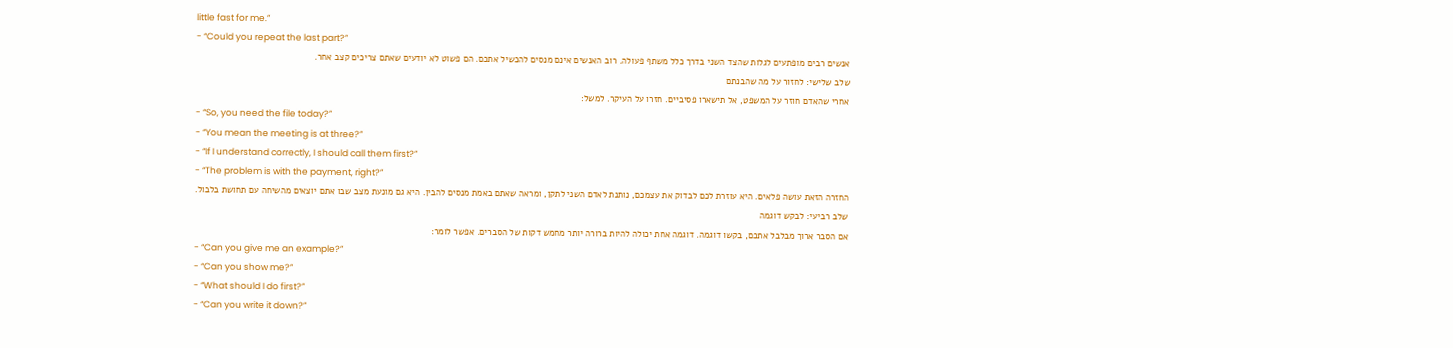little fast for me.”
- “Could you repeat the last part?”
אנשים רבים מופתעים לגלות שהצד השני בדרך כלל משתף פעולה. רוב האנשים אינם מנסים להכשיל אתכם. הם פשוט לא יודעים שאתם צריכים קצב אחר.
שלב שלישי: לחזור על מה שהבנתם
אחרי שהאדם חוזר על המשפט, אל תישארו פסיביים. חזרו על העיקר. למשל:
- “So, you need the file today?”
- “You mean the meeting is at three?”
- “If I understand correctly, I should call them first?”
- “The problem is with the payment, right?”
החזרה הזאת עושה פלאים. היא עוזרת לכם לבדוק את עצמכם, נותנת לאדם השני לתקן, ומראה שאתם באמת מנסים להבין. היא גם מונעת מצב שבו אתם יוצאים מהשיחה עם תחושת בלבול.
שלב רביעי: לבקש דוגמה
אם הסבר ארוך מבלבל אתכם, בקשו דוגמה. דוגמה אחת יכולה להיות ברורה יותר מחמש דקות של הסברים. אפשר לומר:
- “Can you give me an example?”
- “Can you show me?”
- “What should I do first?”
- “Can you write it down?”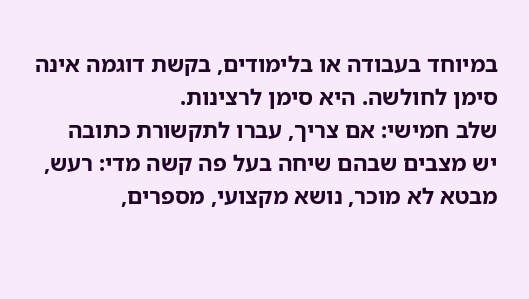במיוחד בעבודה או בלימודים, בקשת דוגמה אינה סימן לחולשה. היא סימן לרצינות.
שלב חמישי: אם צריך, עברו לתקשורת כתובה
יש מצבים שבהם שיחה בעל פה קשה מדי: רעש, מבטא לא מוכר, נושא מקצועי, מספרים,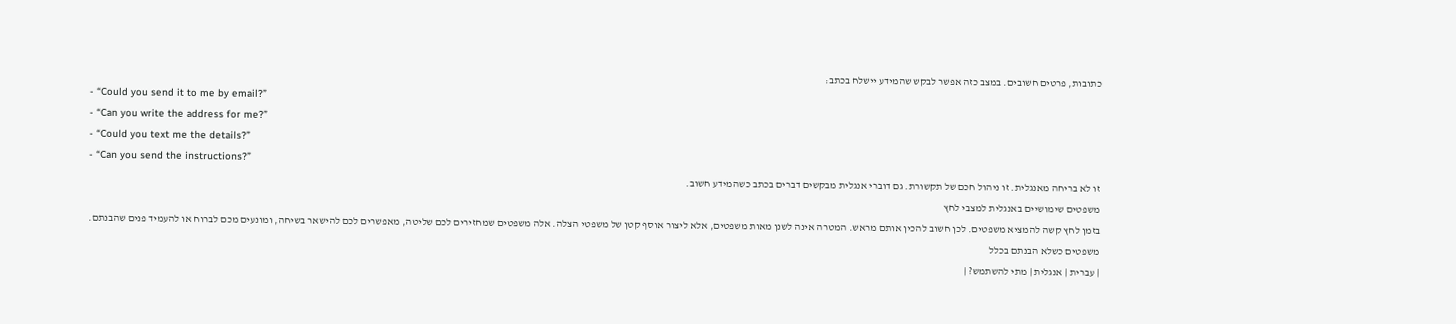כתובות, פרטים חשובים. במצב כזה אפשר לבקש שהמידע יישלח בכתב:
- “Could you send it to me by email?”
- “Can you write the address for me?”
- “Could you text me the details?”
- “Can you send the instructions?”
זו לא בריחה מאנגלית. זו ניהול חכם של תקשורת. גם דוברי אנגלית מבקשים דברים בכתב כשהמידע חשוב.
משפטים שימושיים באנגלית למצבי לחץ
בזמן לחץ קשה להמציא משפטים. לכן חשוב להכין אותם מראש. המטרה אינה לשנן מאות משפטים, אלא ליצור אוסף קטן של משפטי הצלה. אלה משפטים שמחזירים לכם שליטה, מאפשרים לכם להישאר בשיחה, ומונעים מכם לברוח או להעמיד פנים שהבנתם.
משפטים כשלא הבנתם בכלל
| עברית | אנגלית | מתי להשתמש? |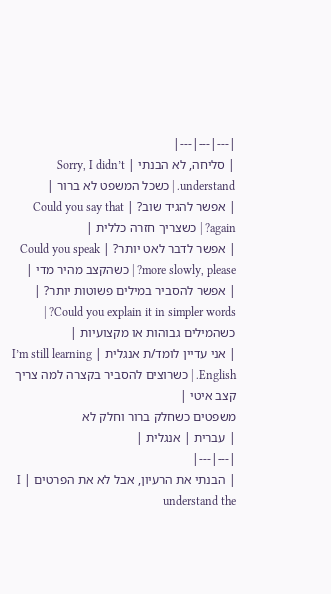|---|---|---|
| סליחה, לא הבנתי | Sorry, I didn’t understand. | כשכל המשפט לא ברור |
| אפשר להגיד שוב? | Could you say that again? | כשצריך חזרה כללית |
| אפשר לדבר לאט יותר? | Could you speak more slowly, please? | כשהקצב מהיר מדי |
| אפשר להסביר במילים פשוטות יותר? | Could you explain it in simpler words? | כשהמילים גבוהות או מקצועיות |
| אני עדיין לומד/ת אנגלית | I’m still learning English. | כשרוצים להסביר בקצרה למה צריך קצב איטי |
משפטים כשחלק ברור וחלק לא
| עברית | אנגלית |
|---|---|
| הבנתי את הרעיון, אבל לא את הפרטים | I understand the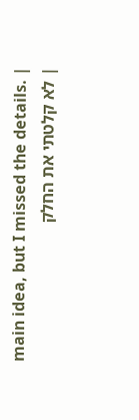main idea, but I missed the details. |
| לא קלטתי את החלק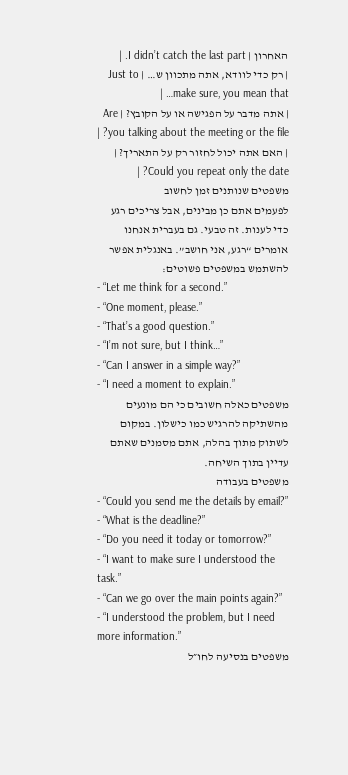האחרון | I didn’t catch the last part. |
| רק כדי לוודא, אתה מתכוון ש… | Just to make sure, you mean that… |
| אתה מדבר על הפגישה או על הקובץ? | Are you talking about the meeting or the file? |
| האם אתה יכול לחזור רק על התאריך? | Could you repeat only the date? |
משפטים שנותנים זמן לחשוב
לפעמים אתם כן מבינים, אבל צריכים רגע כדי לענות. זה טבעי. גם בעברית אנחנו אומרים “רגע, אני חושב”. באנגלית אפשר להשתמש במשפטים פשוטים:
- “Let me think for a second.”
- “One moment, please.”
- “That’s a good question.”
- “I’m not sure, but I think…”
- “Can I answer in a simple way?”
- “I need a moment to explain.”
משפטים כאלה חשובים כי הם מונעים מהשתיקה להרגיש כמו כישלון. במקום לשתוק מתוך בהלה, אתם מסמנים שאתם עדיין בתוך השיחה.
משפטים בעבודה
- “Could you send me the details by email?”
- “What is the deadline?”
- “Do you need it today or tomorrow?”
- “I want to make sure I understood the task.”
- “Can we go over the main points again?”
- “I understood the problem, but I need more information.”
משפטים בנסיעה לחו״ל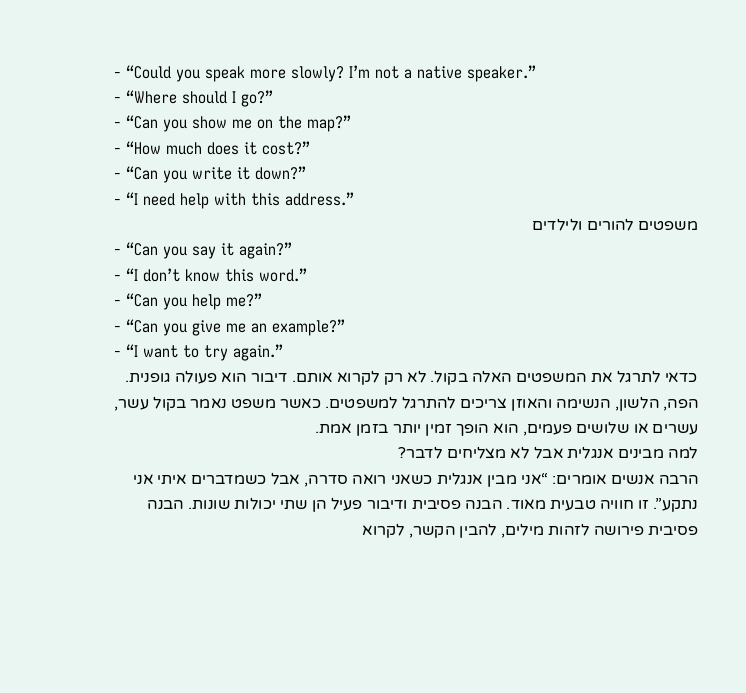- “Could you speak more slowly? I’m not a native speaker.”
- “Where should I go?”
- “Can you show me on the map?”
- “How much does it cost?”
- “Can you write it down?”
- “I need help with this address.”
משפטים להורים ולילדים
- “Can you say it again?”
- “I don’t know this word.”
- “Can you help me?”
- “Can you give me an example?”
- “I want to try again.”
כדאי לתרגל את המשפטים האלה בקול. לא רק לקרוא אותם. דיבור הוא פעולה גופנית. הפה, הלשון, הנשימה והאוזן צריכים להתרגל למשפטים. כאשר משפט נאמר בקול עשר, עשרים או שלושים פעמים, הוא הופך זמין יותר בזמן אמת.
למה מבינים אנגלית אבל לא מצליחים לדבר?
הרבה אנשים אומרים: “אני מבין אנגלית כשאני רואה סדרה, אבל כשמדברים איתי אני נתקע”. זו חוויה טבעית מאוד. הבנה פסיבית ודיבור פעיל הן שתי יכולות שונות. הבנה פסיבית פירושה לזהות מילים, להבין הקשר, לקרוא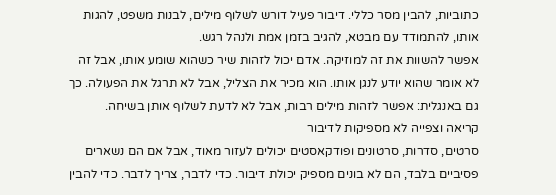כתוביות, להבין מסר כללי. דיבור פעיל דורש לשלוף מילים, לבנות משפט, להגות אותו, להתמודד עם מבטא, להגיב בזמן אמת ולנהל רגש.
אפשר להשוות את זה למוזיקה. אדם יכול לזהות שיר כשהוא שומע אותו, אבל זה לא אומר שהוא יודע לנגן אותו. הוא מכיר את הצליל, אבל לא תרגל את הפעולה. כך גם באנגלית: אפשר לזהות מילים רבות, אבל לא לדעת לשלוף אותן בשיחה.
קריאה וצפייה לא מספיקות לדיבור
סרטים, סדרות, סרטונים ופודקאסטים יכולים לעזור מאוד, אבל אם הם נשארים פסיביים בלבד, הם לא בונים מספיק יכולת דיבור. כדי לדבר, צריך לדבר. כדי להבין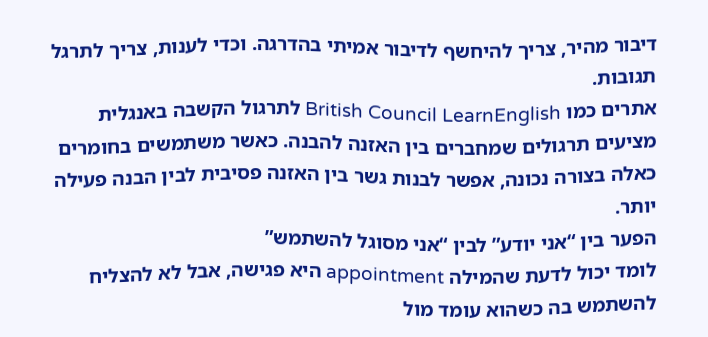דיבור מהיר, צריך להיחשף לדיבור אמיתי בהדרגה. וכדי לענות, צריך לתרגל תגובות.
אתרים כמו British Council LearnEnglish לתרגול הקשבה באנגלית מציעים תרגולים שמחברים בין האזנה להבנה. כאשר משתמשים בחומרים כאלה בצורה נכונה, אפשר לבנות גשר בין האזנה פסיבית לבין הבנה פעילה יותר.
הפער בין “אני יודע” לבין “אני מסוגל להשתמש”
לומד יכול לדעת שהמילה appointment היא פגישה, אבל לא להצליח להשתמש בה כשהוא עומד מול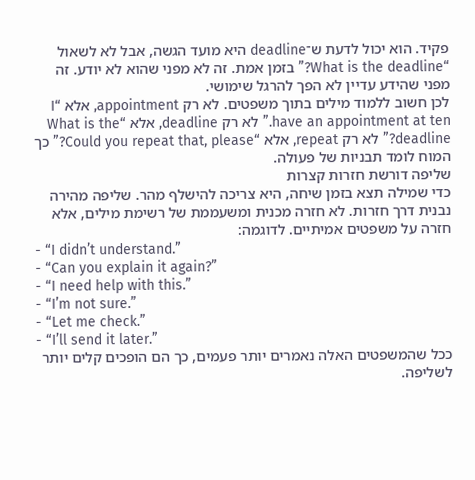פקיד. הוא יכול לדעת ש־deadline היא מועד הגשה, אבל לא לשאול “What is the deadline?” בזמן אמת. זה לא מפני שהוא לא יודע. זה מפני שהידע עדיין לא הפך להרגל שימושי.
לכן חשוב ללמוד מילים בתוך משפטים. לא רק appointment, אלא “I have an appointment at ten.” לא רק deadline, אלא “What is the deadline?” לא רק repeat, אלא “Could you repeat that, please?” כך המוח לומד תבניות של פעולה.
שליפה דורשת חזרות קצרות
כדי שמילה תצא בזמן שיחה, היא צריכה להישלף מהר. שליפה מהירה נבנית דרך חזרות. לא חזרה מכנית ומשעממת של רשימת מילים, אלא חזרה על משפטים אמיתיים. לדוגמה:
- “I didn’t understand.”
- “Can you explain it again?”
- “I need help with this.”
- “I’m not sure.”
- “Let me check.”
- “I’ll send it later.”
ככל שהמשפטים האלה נאמרים יותר פעמים, כך הם הופכים קלים יותר לשליפה.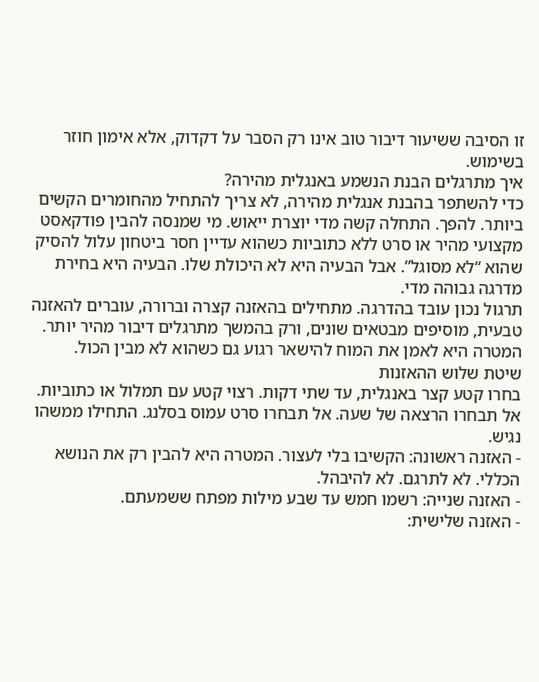זו הסיבה ששיעור דיבור טוב אינו רק הסבר על דקדוק, אלא אימון חוזר בשימוש.
איך מתרגלים הבנת הנשמע באנגלית מהירה?
כדי להשתפר בהבנת אנגלית מהירה, לא צריך להתחיל מהחומרים הקשים ביותר. להפך. התחלה קשה מדי יוצרת ייאוש. מי שמנסה להבין פודקאסט מקצועי מהיר או סרט ללא כתוביות כשהוא עדיין חסר ביטחון עלול להסיק שהוא “לא מסוגל”. אבל הבעיה היא לא היכולת שלו. הבעיה היא בחירת מדרגה גבוהה מדי.
תרגול נכון עובד בהדרגה. מתחילים בהאזנה קצרה וברורה, עוברים להאזנה טבעית, מוסיפים מבטאים שונים, ורק בהמשך מתרגלים דיבור מהיר יותר. המטרה היא לאמן את המוח להישאר רגוע גם כשהוא לא מבין הכול.
שיטת שלוש ההאזנות
בחרו קטע קצר באנגלית, עד שתי דקות. רצוי קטע עם תמלול או כתוביות. אל תבחרו הרצאה של שעה. אל תבחרו סרט עמוס בסלנג. התחילו ממשהו נגיש.
- האזנה ראשונה: הקשיבו בלי לעצור. המטרה היא להבין רק את הנושא הכללי. לא לתרגם. לא להיבהל.
- האזנה שנייה: רשמו חמש עד שבע מילות מפתח ששמעתם.
- האזנה שלישית: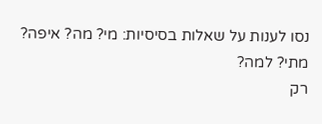נסו לענות על שאלות בסיסיות: מי? מה? איפה? מתי? למה?
רק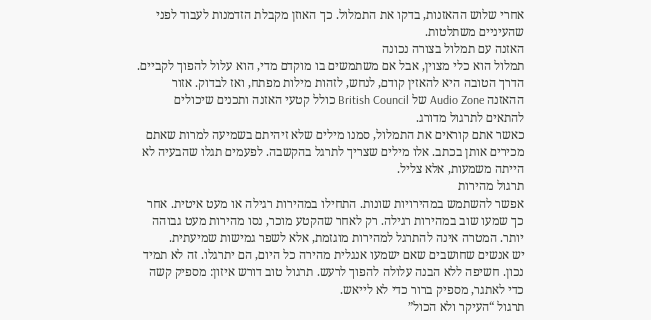אחרי שלוש ההאזנות, בדקו את התמלול. כך האוזן מקבלת הזדמנות לעבוד לפני שהעיניים משתלטות.
האזנה עם תמלול בצורה נכונה
תמלול הוא כלי מצוין, אבל אם משתמשים בו מוקדם מדי, הוא עלול להפוך לקביים. הדרך הטובה היא להאזין קודם, לנחש, לזהות מילות מפתח, ואז לבדוק. אזור ההאזנה Audio Zone של British Council כולל קטעי האזנה ותכנים שיכולים להתאים לתרגול מדורג.
כאשר אתם קוראים את התמלול, סמנו מילים שלא זיהיתם בשמיעה למרות שאתם מכירים אותן בכתב. אלו מילים שצריך לתרגל בהקשבה. לפעמים תגלו שהבעיה לא הייתה משמעות, אלא צליל.
תרגול מהירות
אפשר להשתמש במהירויות שונות. התחילו במהירות רגילה או מעט איטית. אחר כך שמעו שוב במהירות רגילה. רק לאחר שהקטע מוכר, נסו מהירות מעט גבוהה יותר. המטרה אינה להתרגל למהירות מוגזמת, אלא לשפר גמישות שמיעתית.
יש אנשים שחושבים שאם ישמעו אנגלית מהירה כל היום, הם יתרגלו. זה לא תמיד נכון. חשיפה ללא הבנה עלולה להפוך לרעש. תרגול טוב דורש איזון: מספיק קשה כדי לאתגר, מספיק ברור כדי לא לייאש.
תרגול “העיקר ולא הכול”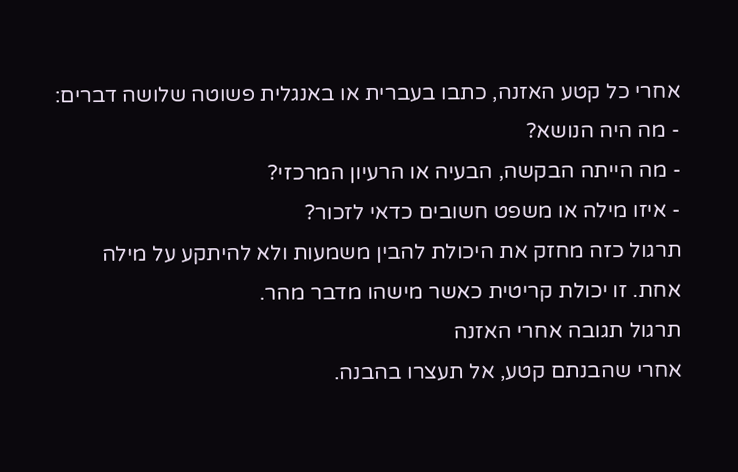אחרי כל קטע האזנה, כתבו בעברית או באנגלית פשוטה שלושה דברים:
- מה היה הנושא?
- מה הייתה הבקשה, הבעיה או הרעיון המרכזי?
- איזו מילה או משפט חשובים כדאי לזכור?
תרגול כזה מחזק את היכולת להבין משמעות ולא להיתקע על מילה אחת. זו יכולת קריטית כאשר מישהו מדבר מהר.
תרגול תגובה אחרי האזנה
אחרי שהבנתם קטע, אל תעצרו בהבנה.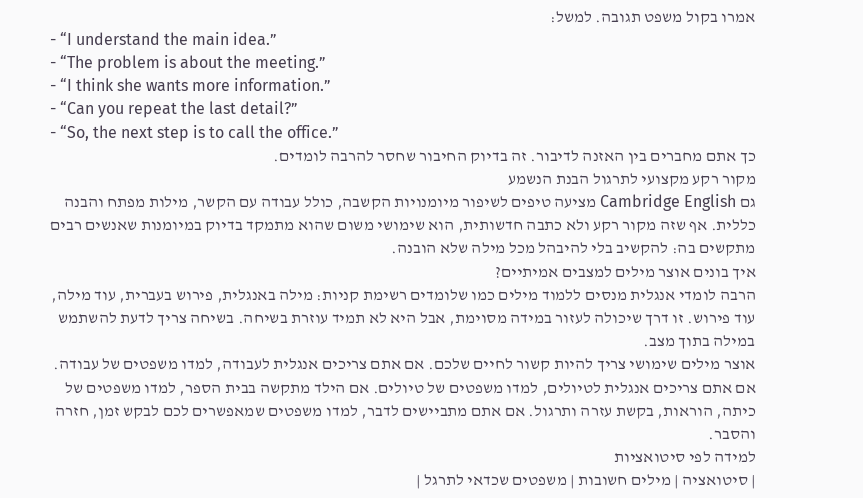אמרו בקול משפט תגובה. למשל:
- “I understand the main idea.”
- “The problem is about the meeting.”
- “I think she wants more information.”
- “Can you repeat the last detail?”
- “So, the next step is to call the office.”
כך אתם מחברים בין האזנה לדיבור. זה בדיוק החיבור שחסר להרבה לומדים.
מקור רקע מקצועי לתרגול הבנת הנשמע
גם Cambridge English מציעה טיפים לשיפור מיומנויות הקשבה, כולל עבודה עם הקשר, מילות מפתח והבנה כללית. אף שזה מקור רקע ולא כתבה חדשותית, הוא שימושי משום שהוא מתמקד בדיוק במיומנות שאנשים רבים מתקשים בה: להקשיב בלי להיבהל מכל מילה שלא הובנה.
איך בונים אוצר מילים למצבים אמיתיים?
הרבה לומדי אנגלית מנסים ללמוד מילים כמו שלומדים רשימת קניות: מילה באנגלית, פירוש בעברית, עוד מילה, עוד פירוש. זו דרך שיכולה לעזור במידה מסוימת, אבל היא לא תמיד עוזרת בשיחה. בשיחה צריך לדעת להשתמש במילה בתוך מצב.
אוצר מילים שימושי צריך להיות קשור לחיים שלכם. אם אתם צריכים אנגלית לעבודה, למדו משפטים של עבודה. אם אתם צריכים אנגלית לטיולים, למדו משפטים של טיולים. אם הילד מתקשה בבית הספר, למדו משפטים של כיתה, הוראות, בקשת עזרה ותרגול. אם אתם מתביישים לדבר, למדו משפטים שמאפשרים לכם לבקש זמן, חזרה והסבר.
למידה לפי סיטואציות
| סיטואציה | מילים חשובות | משפטים שכדאי לתרגל |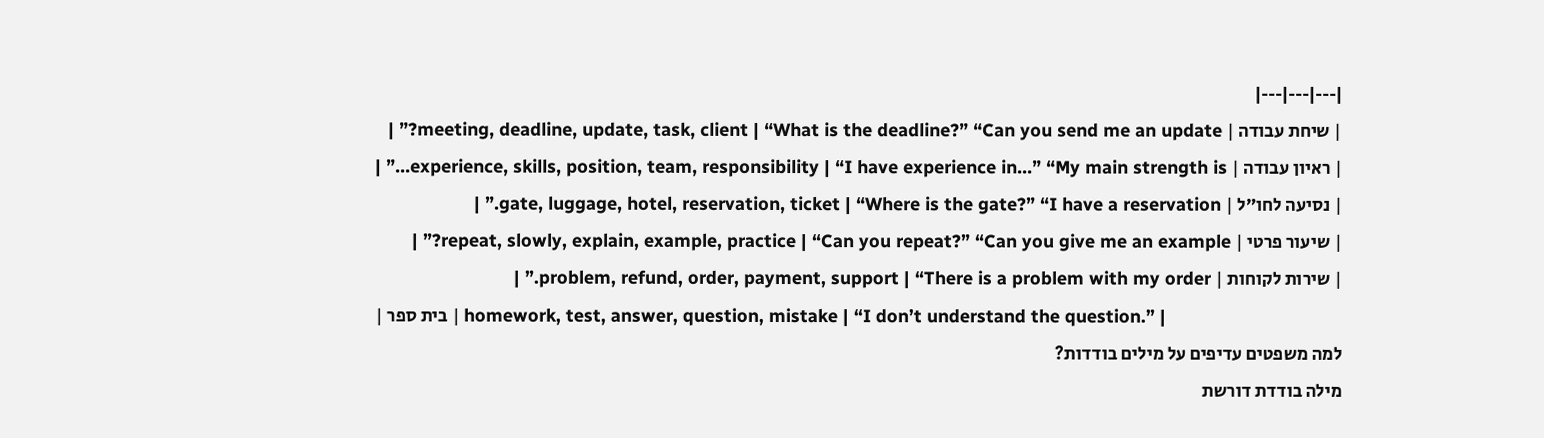|---|---|---|
| שיחת עבודה | meeting, deadline, update, task, client | “What is the deadline?” “Can you send me an update?” |
| ראיון עבודה | experience, skills, position, team, responsibility | “I have experience in…” “My main strength is…” |
| נסיעה לחו״ל | gate, luggage, hotel, reservation, ticket | “Where is the gate?” “I have a reservation.” |
| שיעור פרטי | repeat, slowly, explain, example, practice | “Can you repeat?” “Can you give me an example?” |
| שירות לקוחות | problem, refund, order, payment, support | “There is a problem with my order.” |
| בית ספר | homework, test, answer, question, mistake | “I don’t understand the question.” |
למה משפטים עדיפים על מילים בודדות?
מילה בודדת דורשת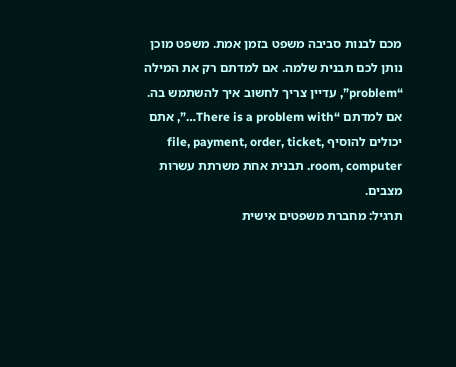מכם לבנות סביבה משפט בזמן אמת. משפט מוכן נותן לכם תבנית שלמה. אם למדתם רק את המילה “problem”, עדיין צריך לחשוב איך להשתמש בה. אם למדתם “There is a problem with…”, אתם יכולים להוסיף file, payment, order, ticket, room, computer. תבנית אחת משרתת עשרות מצבים.
תרגיל: מחברת משפטים אישית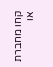קחו מחברת או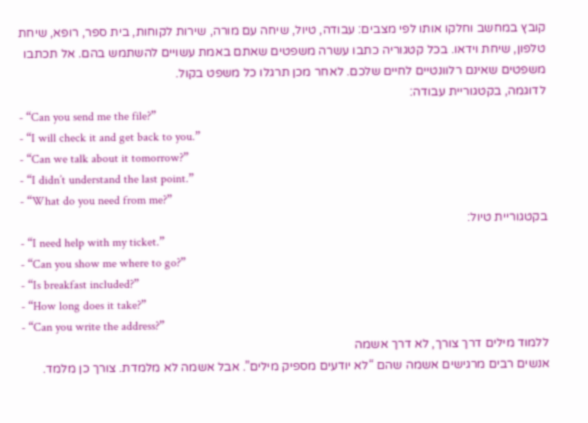קובץ במחשב וחלקו אותו לפי מצבים: עבודה, טיול, שיחה עם מורה, שירות לקוחות, בית ספר, רופא, שיחת טלפון, שיחת וידאו. בכל קטגוריה כתבו עשרה משפטים שאתם באמת עשויים להשתמש בהם. אל תכתבו משפטים שאינם רלוונטיים לחיים שלכם. לאחר מכן תרגלו כל משפט בקול.
לדוגמה, בקטגוריית עבודה:
- “Can you send me the file?”
- “I will check it and get back to you.”
- “Can we talk about it tomorrow?”
- “I didn’t understand the last point.”
- “What do you need from me?”
בקטגוריית טיול:
- “I need help with my ticket.”
- “Can you show me where to go?”
- “Is breakfast included?”
- “How long does it take?”
- “Can you write the address?”
ללמוד מילים דרך צורך, לא דרך אשמה
אנשים רבים מרגישים אשמה שהם “לא יודעים מספיק מילים”. אבל אשמה לא מלמדת. צורך כן מלמד.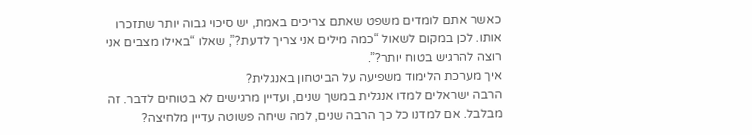כאשר אתם לומדים משפט שאתם צריכים באמת, יש סיכוי גבוה יותר שתזכרו אותו. לכן במקום לשאול “כמה מילים אני צריך לדעת?”, שאלו “באילו מצבים אני רוצה להרגיש בטוח יותר?”.
איך מערכת הלימוד משפיעה על הביטחון באנגלית?
הרבה ישראלים למדו אנגלית במשך שנים, ועדיין מרגישים לא בטוחים לדבר. זה מבלבל. אם למדנו כל כך הרבה שנים, למה שיחה פשוטה עדיין מלחיצה?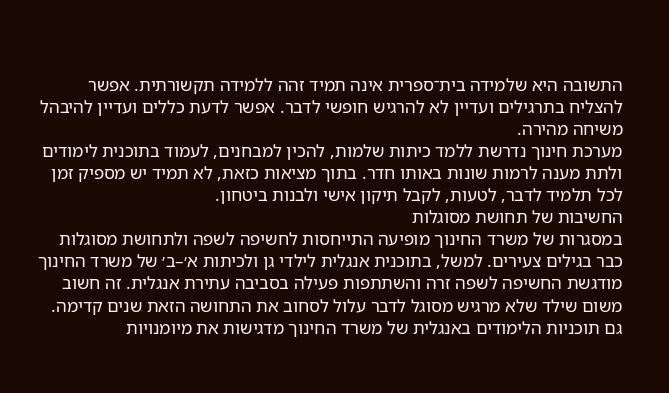התשובה היא שלמידה בית־ספרית אינה תמיד זהה ללמידה תקשורתית. אפשר להצליח בתרגילים ועדיין לא להרגיש חופשי לדבר. אפשר לדעת כללים ועדיין להיבהל משיחה מהירה.
מערכת חינוך נדרשת ללמד כיתות שלמות, להכין למבחנים, לעמוד בתוכנית לימודים ולתת מענה לרמות שונות באותו חדר. בתוך מציאות כזאת, לא תמיד יש מספיק זמן לכל תלמיד לדבר, לטעות, לקבל תיקון אישי ולבנות ביטחון.
החשיבות של תחושת מסוגלות
במסגרות של משרד החינוך מופיעה התייחסות לחשיפה לשפה ולתחושת מסוגלות כבר בגילים צעירים. למשל, בתוכנית אנגלית לילדי גן ולכיתות א׳–ב׳ של משרד החינוך מודגשת החשיפה לשפה זרה והשתתפות פעילה בסביבה עתירת אנגלית. זה חשוב משום שילד שלא מרגיש מסוגל לדבר עלול לסחוב את התחושה הזאת שנים קדימה.
גם תוכניות הלימודים באנגלית של משרד החינוך מדגישות את מיומנויות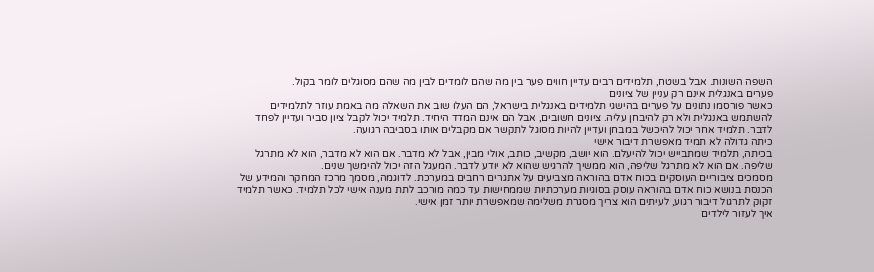השפה השונות. אבל בשטח, תלמידים רבים עדיין חווים פער בין מה שהם לומדים לבין מה שהם מסוגלים לומר בקול.
פערים באנגלית אינם רק עניין של ציונים
כאשר פורסמו נתונים על פערים בהישגי תלמידים באנגלית בישראל, הם העלו שוב את השאלה מה באמת עוזר לתלמידים להשתמש באנגלית ולא רק להיבחן עליה. ציונים חשובים, אבל הם אינם המדד היחיד. תלמיד יכול לקבל ציון סביר ועדיין לפחד לדבר. תלמיד אחר יכול להיכשל במבחן ועדיין להיות מסוגל לתקשר אם מקבלים אותו בסביבה רגועה.
כיתה גדולה לא תמיד מאפשרת דיבור אישי
בכיתה, תלמיד שמתבייש יכול להיעלם. הוא יושב, מקשיב, כותב, אולי מבין, אבל לא מדבר. אם הוא לא מדבר, הוא לא מתרגל שליפה. אם הוא לא מתרגל שליפה, הוא ממשיך להרגיש שהוא לא יודע לדבר. המעגל הזה יכול להימשך שנים.
מסמכים ציבוריים העוסקים בכוח אדם בהוראה מצביעים על אתגרים רחבים במערכת. לדוגמה, מסמך מרכז המחקר והמידע של הכנסת בנושא כוח אדם בהוראה עוסק בסוגיות מערכתיות שממחישות עד כמה מורכב לתת מענה אישי לכל תלמיד. כאשר תלמיד זקוק לתרגול דיבור רגוע, לעיתים הוא צריך מסגרת משלימה שמאפשרת יותר זמן אישי.
איך לעזור לילדים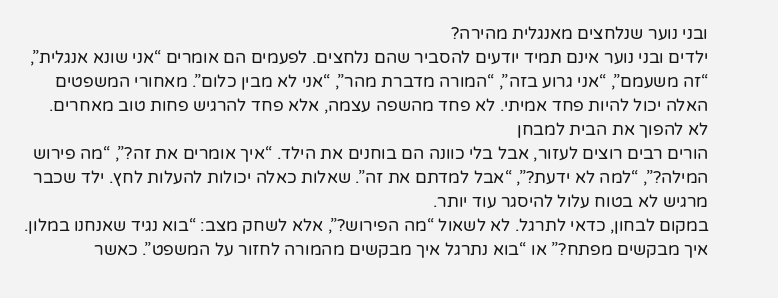ובני נוער שנלחצים מאנגלית מהירה?
ילדים ובני נוער אינם תמיד יודעים להסביר שהם נלחצים. לפעמים הם אומרים “אני שונא אנגלית”, “זה משעמם”, “אני גרוע בזה”, “המורה מדברת מהר”, “אני לא מבין כלום”. מאחורי המשפטים האלה יכול להיות פחד אמיתי. לא פחד מהשפה עצמה, אלא פחד להרגיש פחות טוב מאחרים.
לא להפוך את הבית למבחן
הורים רבים רוצים לעזור, אבל בלי כוונה הם בוחנים את הילד. “איך אומרים את זה?”, “מה פירוש המילה?”, “למה לא ידעת?”, “אבל למדתם את זה”. שאלות כאלה יכולות להעלות לחץ. ילד שכבר מרגיש לא בטוח עלול להיסגר עוד יותר.
במקום לבחון, כדאי לתרגל. לא לשאול “מה הפירוש?”, אלא לשחק מצב: “בוא נגיד שאנחנו במלון. איך מבקשים מפתח?” או “בוא נתרגל איך מבקשים מהמורה לחזור על המשפט”. כאשר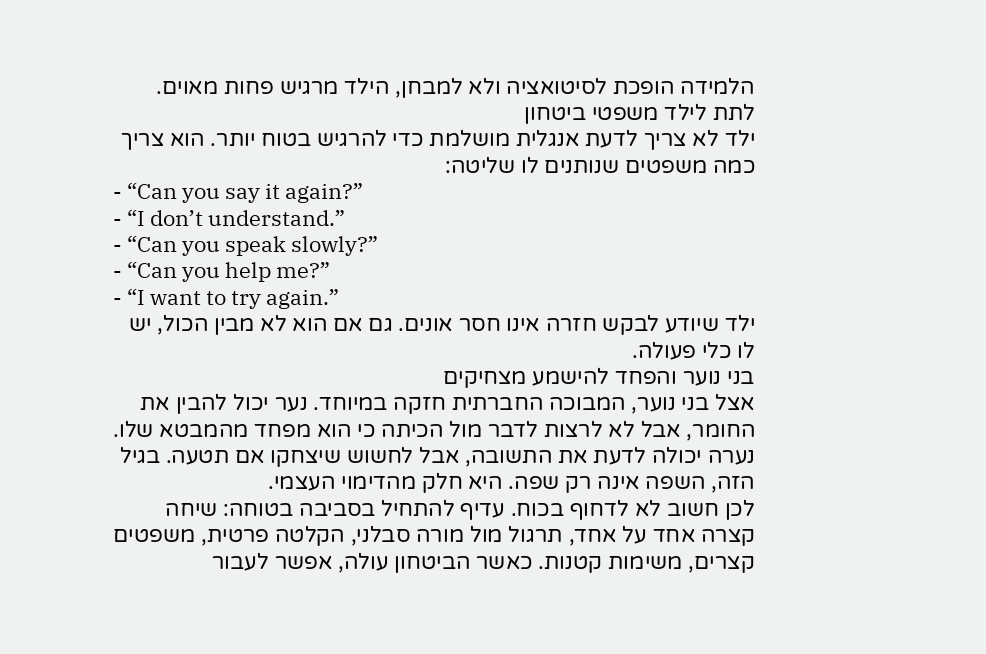הלמידה הופכת לסיטואציה ולא למבחן, הילד מרגיש פחות מאוים.
לתת לילד משפטי ביטחון
ילד לא צריך לדעת אנגלית מושלמת כדי להרגיש בטוח יותר. הוא צריך כמה משפטים שנותנים לו שליטה:
- “Can you say it again?”
- “I don’t understand.”
- “Can you speak slowly?”
- “Can you help me?”
- “I want to try again.”
ילד שיודע לבקש חזרה אינו חסר אונים. גם אם הוא לא מבין הכול, יש לו כלי פעולה.
בני נוער והפחד להישמע מצחיקים
אצל בני נוער, המבוכה החברתית חזקה במיוחד. נער יכול להבין את החומר, אבל לא לרצות לדבר מול הכיתה כי הוא מפחד מהמבטא שלו. נערה יכולה לדעת את התשובה, אבל לחשוש שיצחקו אם תטעה. בגיל הזה, השפה אינה רק שפה. היא חלק מהדימוי העצמי.
לכן חשוב לא לדחוף בכוח. עדיף להתחיל בסביבה בטוחה: שיחה קצרה אחד על אחד, תרגול מול מורה סבלני, הקלטה פרטית, משפטים קצרים, משימות קטנות. כאשר הביטחון עולה, אפשר לעבור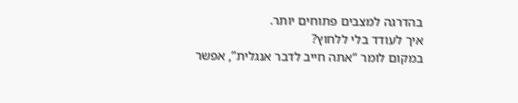בהדרגה למצבים פתוחים יותר.
איך לעודד בלי ללחוץ?
במקום לומר “אתה חייב לדבר אנגלית”, אפשר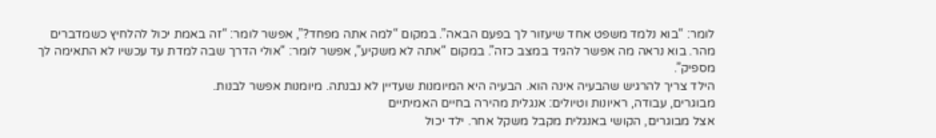לומר: “בוא נלמד משפט אחד שיעזור לך בפעם הבאה”. במקום “למה אתה מפחד?”, אפשר לומר: “זה באמת יכול להלחיץ כשמדברים מהר. בוא נראה מה אפשר להגיד במצב כזה”. במקום “אתה לא משקיע”, אפשר לומר: “אולי הדרך שבה למדת עד עכשיו לא התאימה לך מספיק”.
הילד צריך להרגיש שהבעיה אינה הוא. הבעיה היא המיומנות שעדיין לא נבנתה. מיומנות אפשר לבנות.
מבוגרים, עבודה, ראיונות וטיולים: אנגלית מהירה בחיים האמיתיים
אצל מבוגרים, הקושי באנגלית מקבל משקל אחר. ילד יכול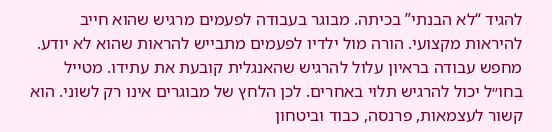להגיד “לא הבנתי” בכיתה. מבוגר בעבודה לפעמים מרגיש שהוא חייב להיראות מקצועי. הורה מול ילדיו לפעמים מתבייש להראות שהוא לא יודע. מחפש עבודה בראיון עלול להרגיש שהאנגלית קובעת את עתידו. מטייל בחו״ל יכול להרגיש תלוי באחרים. לכן הלחץ של מבוגרים אינו רק לשוני. הוא קשור לעצמאות, פרנסה, כבוד וביטחון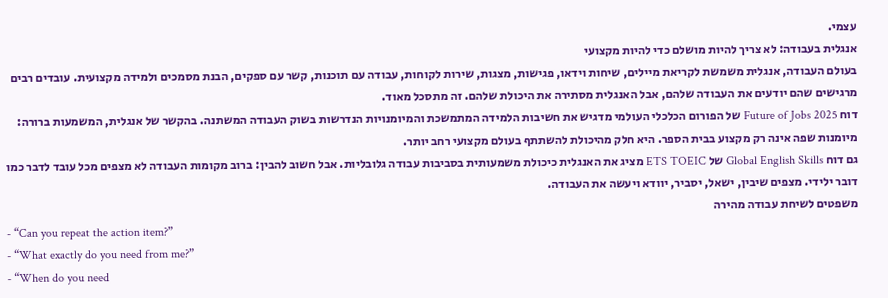עצמי.
אנגלית בעבודה: לא צריך להיות מושלם כדי להיות מקצועי
בעולם העבודה, אנגלית משמשת לקריאת מיילים, שיחות וידאו, פגישות, מצגות, שירות לקוחות, עבודה עם תוכנות, קשר עם ספקים, הבנת מסמכים ולמידה מקצועית. עובדים רבים מרגישים שהם יודעים את העבודה שלהם, אבל האנגלית מסתירה את היכולת שלהם. זה מתסכל מאוד.
דוח Future of Jobs 2025 של הפורום הכלכלי העולמי מדגיש את חשיבות הלמידה המתמשכת והמיומנויות הנדרשות בשוק העבודה המשתנה. בהקשר של אנגלית, המשמעות ברורה: מיומנות שפה אינה רק מקצוע בבית הספר. היא חלק מהיכולת להשתתף בעולם מקצועי רחב יותר.
גם דוח Global English Skills של ETS TOEIC מציג את האנגלית כיכולת משמעותית בסביבות עבודה גלובליות. אבל חשוב להבין: ברוב מקומות העבודה לא מצפים מכל עובד לדבר כמו דובר ילידי. מצפים שיבין, ישאל, יסביר, יוודא ויעשה את העבודה.
משפטים לשיחת עבודה מהירה
- “Can you repeat the action item?”
- “What exactly do you need from me?”
- “When do you need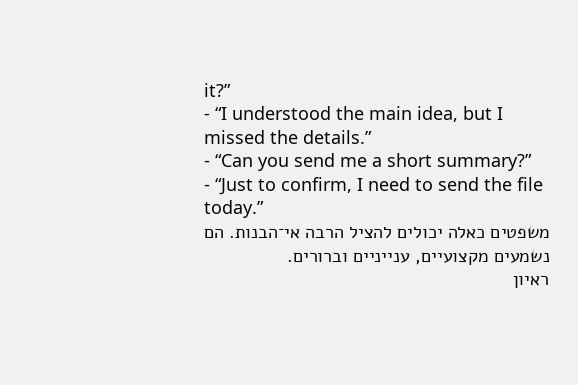it?”
- “I understood the main idea, but I missed the details.”
- “Can you send me a short summary?”
- “Just to confirm, I need to send the file today.”
משפטים כאלה יכולים להציל הרבה אי־הבנות. הם נשמעים מקצועיים, ענייניים וברורים.
ראיון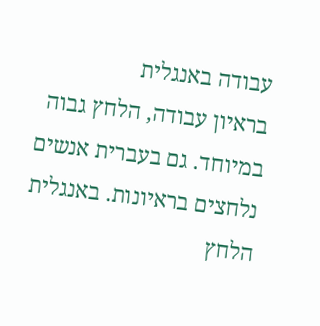עבודה באנגלית
בראיון עבודה, הלחץ גבוה במיוחד. גם בעברית אנשים נלחצים בראיונות. באנגלית הלחץ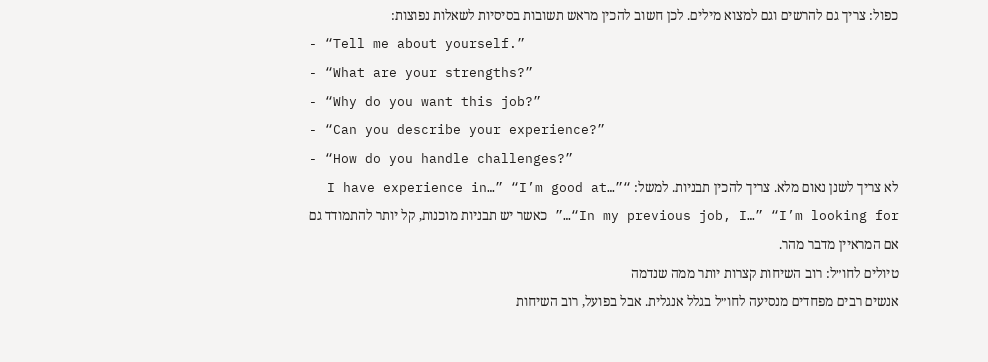כפול: צריך גם להרשים וגם למצוא מילים. לכן חשוב להכין מראש תשובות בסיסיות לשאלות נפוצות:
- “Tell me about yourself.”
- “What are your strengths?”
- “Why do you want this job?”
- “Can you describe your experience?”
- “How do you handle challenges?”
לא צריך לשנן נאום מלא. צריך להכין תבניות. למשל: “I have experience in…” “I’m good at…” “In my previous job, I…” “I’m looking for…” כאשר יש תבניות מוכנות, קל יותר להתמודד גם אם המראיין מדבר מהר.
טיולים לחו״ל: רוב השיחות קצרות יותר ממה שנדמה
אנשים רבים מפחדים מנסיעה לחו״ל בגלל אנגלית. אבל בפועל, רוב השיחות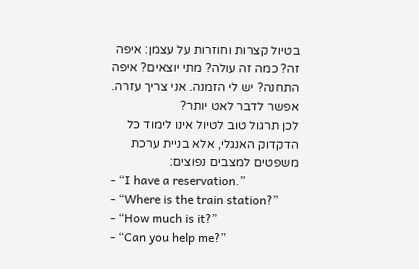בטיול קצרות וחוזרות על עצמן: איפה זה? כמה זה עולה? מתי יוצאים? איפה התחנה? יש לי הזמנה. אני צריך עזרה. אפשר לדבר לאט יותר?
לכן תרגול טוב לטיול אינו לימוד כל הדקדוק האנגלי, אלא בניית ערכת משפטים למצבים נפוצים:
- “I have a reservation.”
- “Where is the train station?”
- “How much is it?”
- “Can you help me?”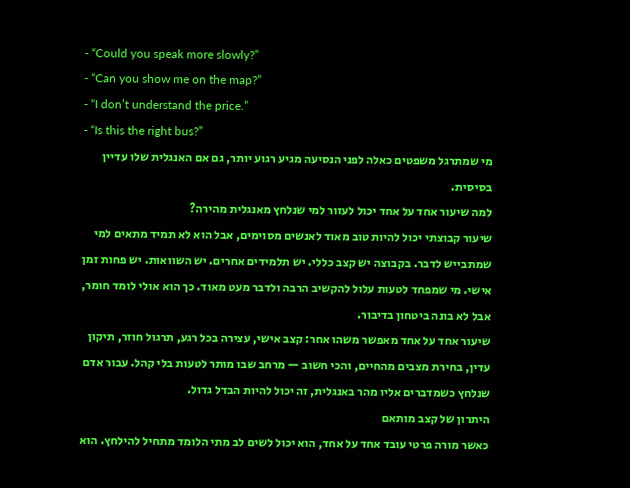- “Could you speak more slowly?”
- “Can you show me on the map?”
- “I don’t understand the price.”
- “Is this the right bus?”
מי שמתרגל משפטים כאלה לפני הנסיעה מגיע רגוע יותר, גם אם האנגלית שלו עדיין בסיסית.
למה שיעור אחד על אחד יכול לעזור למי שנלחץ מאנגלית מהירה?
שיעור קבוצתי יכול להיות טוב מאוד לאנשים מסוימים, אבל הוא לא תמיד מתאים למי שמתבייש לדבר. בקבוצה יש קצב כללי. יש תלמידים אחרים. יש השוואות. יש פחות זמן אישי. מי שמפחד לטעות עלול להקשיב הרבה ולדבר מעט מאוד. כך הוא אולי לומד חומר, אבל לא בונה ביטחון בדיבור.
שיעור אחד על אחד מאפשר משהו אחר: קצב אישי, עצירה בכל רגע, תרגול חוזר, תיקון עדין, בחירת מצבים מהחיים, והכי חשוב — מרחב שבו מותר לטעות בלי קהל. עבור אדם שנלחץ כשמדברים אליו מהר באנגלית, זה יכול להיות הבדל גדול.
היתרון של קצב מותאם
כאשר מורה פרטי עובד אחד על אחד, הוא יכול לשים לב מתי הלומד מתחיל להילחץ. הוא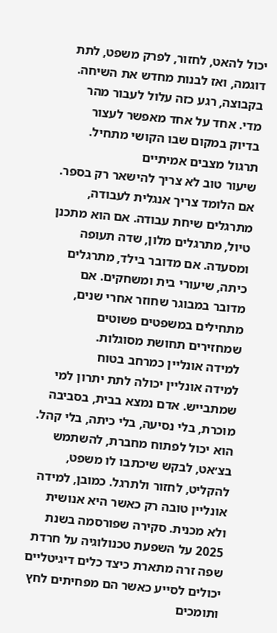יכול להאט, לחזור, לפרק משפט, לתת דוגמה, ואז לבנות מחדש את השיחה. בקבוצה, רגע כזה עלול לעבור מהר מדי. אחד על אחד מאפשר לעצור בדיוק במקום שבו הקושי מתחיל.
תרגול מצבים אמיתיים
שיעור טוב לא צריך להישאר רק בספר. אם הלומד צריך אנגלית לעבודה, מתרגלים שיחת עבודה. אם הוא מתכנן טיול, מתרגלים מלון, שדה תעופה ומסעדה. אם מדובר בילד, מתרגלים כיתה, שיעורי בית ומשחקים. אם מדובר במבוגר שחוזר אחרי שנים, מתחילים במשפטים פשוטים שמחזירים תחושת מסוגלות.
למידה אונליין כמרחב בטוח
למידה אונליין יכולה לתת יתרון למי שמתבייש. אדם נמצא בבית, בסביבה מוכרת, בלי נסיעה, בלי כיתה, בלי קהל. הוא יכול לפתוח מחברת, להשתמש בצ׳אט, לבקש שיכתבו לו משפט, להקליט, לחזור ולתרגל. כמובן, למידה אונליין טובה רק כאשר היא אנושית ולא מכנית. סקירה שפורסמה בשנת 2025 על השפעת טכנולוגיה על חרדת שפה זרה מתארת כיצד כלים דיגיטליים יכולים לסייע כאשר הם מפחיתים לחץ ותומכים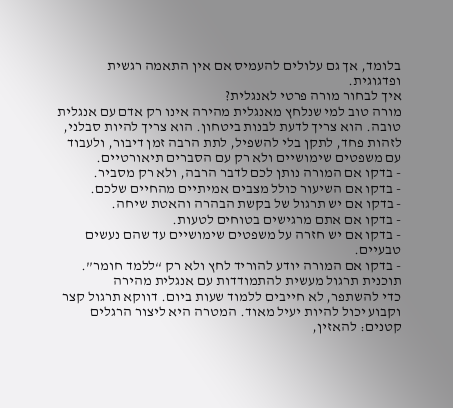בלומד, אך גם עלולים להעמיס אם אין התאמה רגשית ופדגוגית.
איך לבחור מורה פרטי לאנגלית?
מורה טוב למי שנלחץ מאנגלית מהירה אינו רק אדם עם אנגלית טובה. הוא צריך לדעת לבנות ביטחון. הוא צריך להיות סבלני, לזהות פחד, לתקן בלי להשפיל, לתת הרבה זמן דיבור, ולעבוד עם משפטים שימושיים ולא רק עם הסברים תיאורטיים.
- בדקו אם המורה נותן לכם לדבר הרבה, ולא רק מסביר.
- בדקו אם השיעור כולל מצבים אמיתיים מהחיים שלכם.
- בדקו אם יש תרגול של בקשת הבהרה והאטת שיחה.
- בדקו אם אתם מרגישים בטוחים לטעות.
- בדקו אם יש חזרה על משפטים שימושיים עד שהם נעשים טבעיים.
- בדקו אם המורה יודע להוריד לחץ ולא רק “ללמד חומר”.
תוכנית תרגול מעשית להתמודדות עם אנגלית מהירה
כדי להשתפר, לא חייבים ללמוד שעות ביום. דווקא תרגול קצר וקבוע יכול להיות יעיל מאוד. המטרה היא ליצור הרגלים קטנים: להאזין,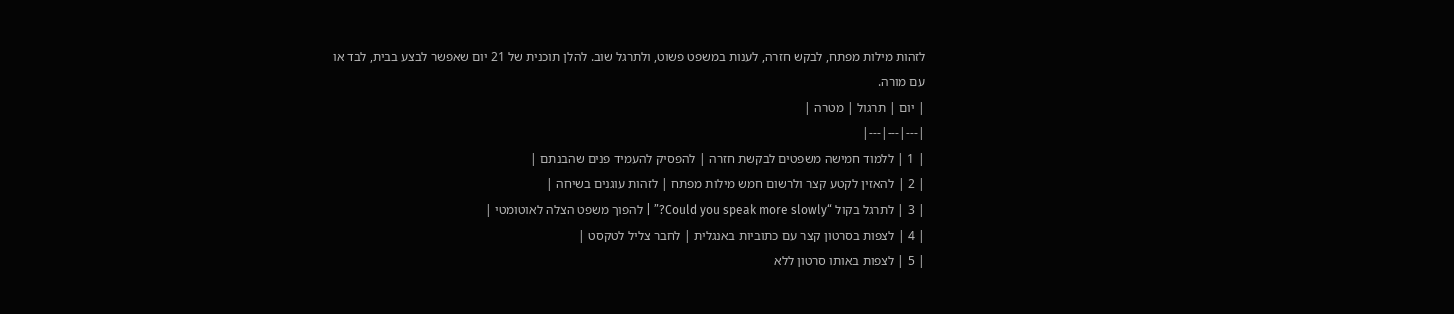לזהות מילות מפתח, לבקש חזרה, לענות במשפט פשוט, ולתרגל שוב. להלן תוכנית של 21 יום שאפשר לבצע בבית, לבד או עם מורה.
| יום | תרגול | מטרה |
|---|---|---|
| 1 | ללמוד חמישה משפטים לבקשת חזרה | להפסיק להעמיד פנים שהבנתם |
| 2 | להאזין לקטע קצר ולרשום חמש מילות מפתח | לזהות עוגנים בשיחה |
| 3 | לתרגל בקול “Could you speak more slowly?” | להפוך משפט הצלה לאוטומטי |
| 4 | לצפות בסרטון קצר עם כתוביות באנגלית | לחבר צליל לטקסט |
| 5 | לצפות באותו סרטון ללא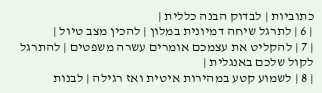כתוביות | לבדוק הבנה כללית |
| 6 | לתרגל שיחה דמיונית במלון | להכין מצב טיול |
| 7 | להקליט את עצמכם אומרים עשרה משפטים | להתרגל לקול שלכם באנגלית |
| 8 | לשמוע קטע במהירות איטית ואז רגילה | לבנות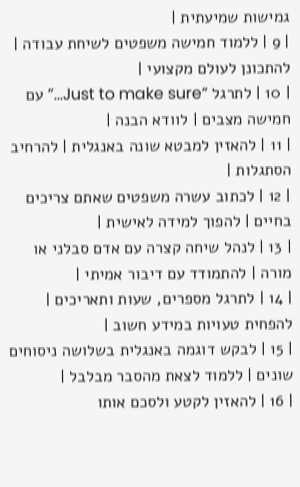גמישות שמיעתית |
| 9 | ללמוד חמישה משפטים לשיחת עבודה | להתכונן לעולם מקצועי |
| 10 | לתרגל “Just to make sure…” עם חמישה מצבים | לוודא הבנה |
| 11 | להאזין למבטא שונה באנגלית | להרחיב הסתגלות |
| 12 | לכתוב עשרה משפטים שאתם צריכים בחיים | להפוך למידה לאישית |
| 13 | לנהל שיחה קצרה עם אדם סבלני או מורה | להתמודד עם דיבור אמיתי |
| 14 | לתרגל מספרים, שעות ותאריכים | להפחית טעויות במידע חשוב |
| 15 | לבקש דוגמה באנגלית בשלושה ניסוחים שונים | ללמוד לצאת מהסבר מבלבל |
| 16 | להאזין לקטע ולסכם אותו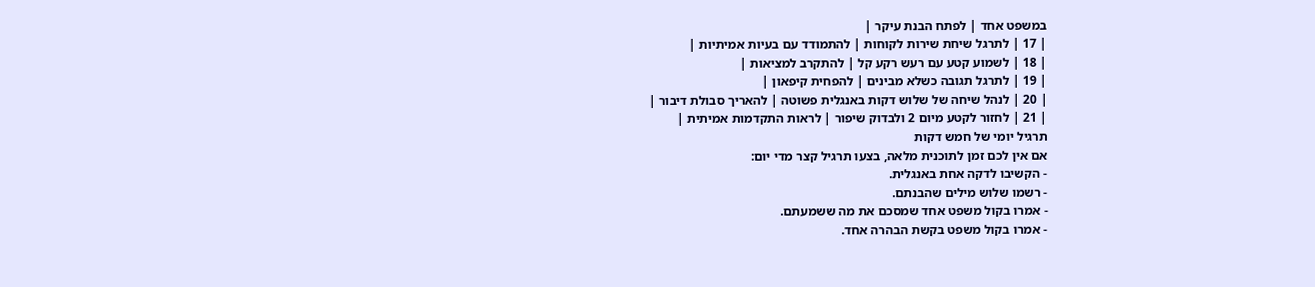במשפט אחד | לפתח הבנת עיקר |
| 17 | לתרגל שיחת שירות לקוחות | להתמודד עם בעיות אמיתיות |
| 18 | לשמוע קטע עם רעש רקע קל | להתקרב למציאות |
| 19 | לתרגל תגובה כשלא מבינים | להפחית קיפאון |
| 20 | לנהל שיחה של שלוש דקות באנגלית פשוטה | להאריך סבולת דיבור |
| 21 | לחזור לקטע מיום 2 ולבדוק שיפור | לראות התקדמות אמיתית |
תרגיל יומי של חמש דקות
אם אין לכם זמן לתוכנית מלאה, בצעו תרגיל קצר מדי יום:
- הקשיבו לדקה אחת באנגלית.
- רשמו שלוש מילים שהבנתם.
- אמרו בקול משפט אחד שמסכם את מה ששמעתם.
- אמרו בקול משפט בקשת הבהרה אחד.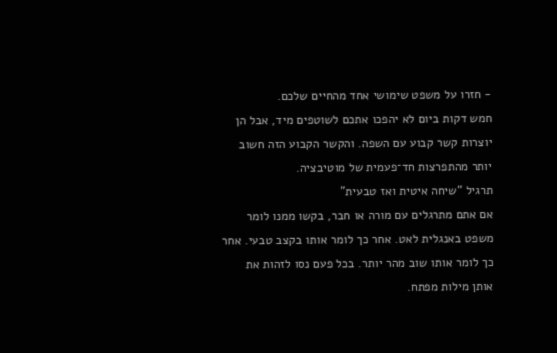- חזרו על משפט שימושי אחד מהחיים שלכם.
חמש דקות ביום לא יהפכו אתכם לשוטפים מיד, אבל הן יוצרות קשר קבוע עם השפה. והקשר הקבוע הזה חשוב יותר מהתפרצות חד־פעמית של מוטיבציה.
תרגיל “שיחה איטית ואז טבעית”
אם אתם מתרגלים עם מורה או חבר, בקשו ממנו לומר משפט באנגלית לאט. אחר כך לומר אותו בקצב טבעי. אחר כך לומר אותו שוב מהר יותר. בכל פעם נסו לזהות את אותן מילות מפתח.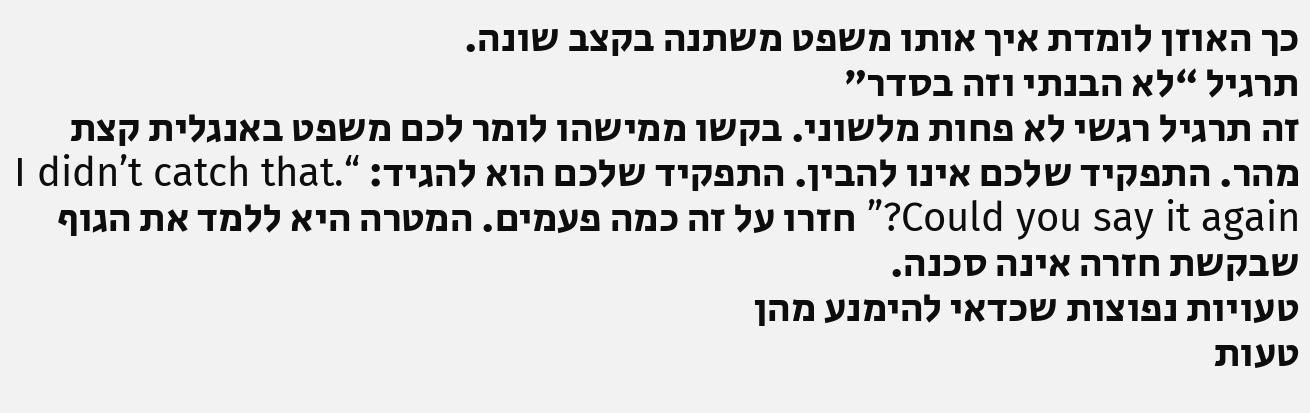כך האוזן לומדת איך אותו משפט משתנה בקצב שונה.
תרגיל “לא הבנתי וזה בסדר”
זה תרגיל רגשי לא פחות מלשוני. בקשו ממישהו לומר לכם משפט באנגלית קצת מהר. התפקיד שלכם אינו להבין. התפקיד שלכם הוא להגיד: “I didn’t catch that. Could you say it again?” חזרו על זה כמה פעמים. המטרה היא ללמד את הגוף שבקשת חזרה אינה סכנה.
טעויות נפוצות שכדאי להימנע מהן
טעות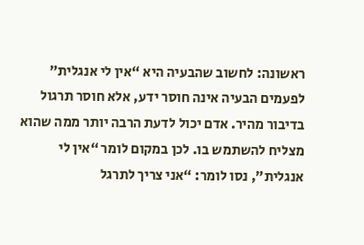ראשונה: לחשוב שהבעיה היא “אין לי אנגלית”
לפעמים הבעיה אינה חוסר ידע, אלא חוסר תרגול בדיבור מהיר. אדם יכול לדעת הרבה יותר ממה שהוא מצליח להשתמש בו. לכן במקום לומר “אין לי אנגלית”, נסו לומר: “אני צריך לתרגל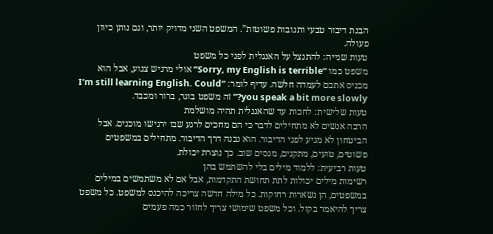הבנת דיבור טבעי ותגובות פשוטות”. המשפט השני מדויק יותר, וגם נותן כיוון פעולה.
טעות שנייה: להתנצל על האנגלית לפני כל משפט
משפט כמו “Sorry, my English is terrible” אולי מרגיש צנוע, אבל הוא מכניס אתכם לעמדה חלשה. עדיף לומר: “I’m still learning English. Could you speak a bit more slowly?” זה משפט בוגר, ברור ומכבד.
טעות שלישית: לחכות עד שהאנגלית תהיה מושלמת
הרבה אנשים לא מתחילים לדבר כי הם מחכים לרגע שבו ירגישו מוכנים. אבל הביטחון לא מגיע לפני הדיבור. הוא נבנה דרך הדיבור. מתחילים במשפטים פשוטים, טועים, מתקנים, מנסים שוב. כך נוצרת יכולת.
טעות רביעית: ללמוד מילים בלי להשתמש בהן
רשימות מילים יכולות לתת תחושת התקדמות, אבל אם לא משתמשים במילים במשפטים, הן נשארות רחוקות. כל מילה חדשה צריכה להיכנס למשפט. כל משפט צריך להיאמר בקול. וכל משפט שימושי צריך לחזור כמה פעמים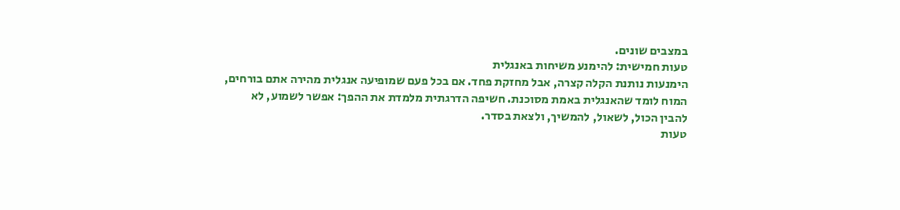במצבים שונים.
טעות חמישית: להימנע משיחות באנגלית
הימנעות נותנת הקלה קצרה, אבל מחזקת פחד. אם בכל פעם שמופיעה אנגלית מהירה אתם בורחים, המוח לומד שהאנגלית באמת מסוכנת. חשיפה הדרגתית מלמדת את ההפך: אפשר לשמוע, לא להבין הכול, לשאול, להמשיך, ולצאת בסדר.
טעות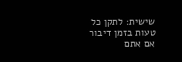שישית: לתקן כל טעות בזמן דיבור
אם אתם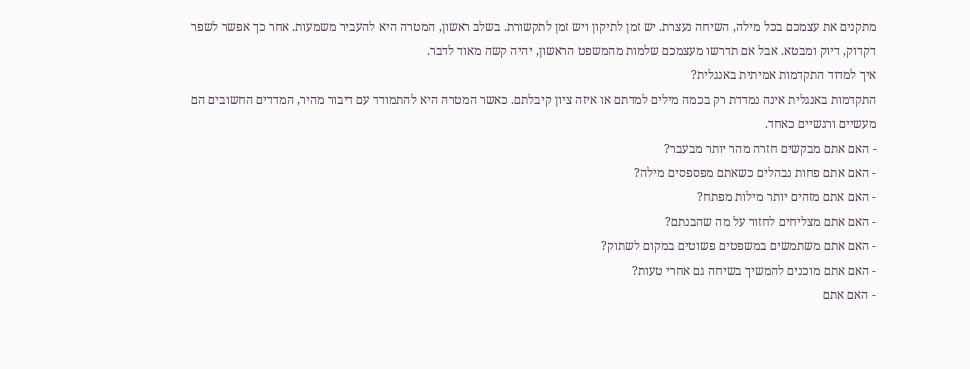מתקנים את עצמכם בכל מילה, השיחה נעצרת. יש זמן לתיקון ויש זמן לתקשורת. בשלב ראשון, המטרה היא להעביר משמעות. אחר כך אפשר לשפר דקדוק, דיוק ומבטא. אבל אם תדרשו מעצמכם שלמות מהמשפט הראשון, יהיה קשה מאוד לדבר.
איך למדוד התקדמות אמיתית באנגלית?
התקדמות באנגלית אינה נמדדת רק בכמה מילים למדתם או איזה ציון קיבלתם. כאשר המטרה היא להתמודד עם דיבור מהיר, המדדים החשובים הם מעשיים ורגשיים כאחד.
- האם אתם מבקשים חזרה מהר יותר מבעבר?
- האם אתם פחות נבהלים כשאתם מפספסים מילה?
- האם אתם מזהים יותר מילות מפתח?
- האם אתם מצליחים לחזור על מה שהבנתם?
- האם אתם משתמשים במשפטים פשוטים במקום לשתוק?
- האם אתם מוכנים להמשיך בשיחה גם אחרי טעות?
- האם אתם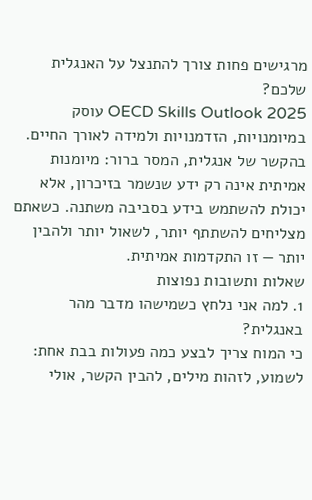מרגישים פחות צורך להתנצל על האנגלית שלכם?
OECD Skills Outlook 2025 עוסק במיומנויות, הזדמנויות ולמידה לאורך החיים. בהקשר של אנגלית, המסר ברור: מיומנות אמיתית אינה רק ידע שנשמר בזיכרון, אלא יכולת להשתמש בידע בסביבה משתנה. כשאתם מצליחים להשתתף יותר, לשאול יותר ולהבין יותר — זו התקדמות אמיתית.
שאלות ותשובות נפוצות
1. למה אני נלחץ כשמישהו מדבר מהר באנגלית?
כי המוח צריך לבצע כמה פעולות בבת אחת: לשמוע, לזהות מילים, להבין הקשר, אולי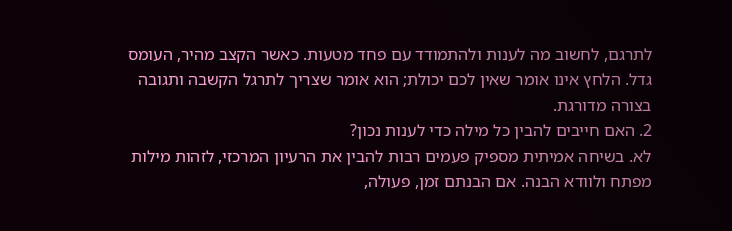לתרגם, לחשוב מה לענות ולהתמודד עם פחד מטעות. כאשר הקצב מהיר, העומס גדל. הלחץ אינו אומר שאין לכם יכולת; הוא אומר שצריך לתרגל הקשבה ותגובה בצורה מדורגת.
2. האם חייבים להבין כל מילה כדי לענות נכון?
לא. בשיחה אמיתית מספיק פעמים רבות להבין את הרעיון המרכזי, לזהות מילות מפתח ולוודא הבנה. אם הבנתם זמן, פעולה,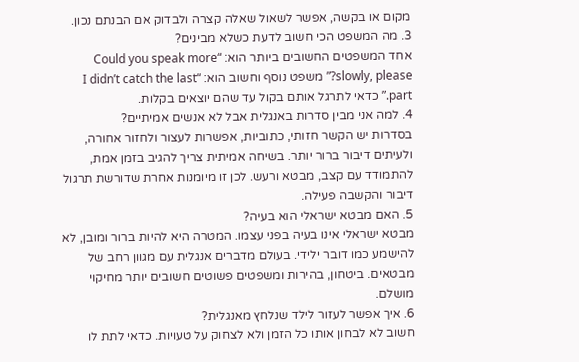מקום או בקשה, אפשר לשאול שאלה קצרה ולבדוק אם הבנתם נכון.
3. מה המשפט הכי חשוב לדעת כשלא מבינים?
אחד המשפטים החשובים ביותר הוא: “Could you speak more slowly, please?” משפט נוסף וחשוב הוא: “I didn’t catch the last part.” כדאי לתרגל אותם בקול עד שהם יוצאים בקלות.
4. למה אני מבין סדרות באנגלית אבל לא אנשים אמיתיים?
בסדרות יש הקשר חזותי, כתוביות, אפשרות לעצור ולחזור אחורה, ולעיתים דיבור ברור יותר. בשיחה אמיתית צריך להגיב בזמן אמת, להתמודד עם קצב, מבטא ורעש. לכן זו מיומנות אחרת שדורשת תרגול דיבור והקשבה פעילה.
5. האם מבטא ישראלי הוא בעיה?
מבטא ישראלי אינו בעיה בפני עצמו. המטרה היא להיות ברור ומובן, לא להישמע כמו דובר ילידי. בעולם מדברים אנגלית עם מגוון רחב של מבטאים. ביטחון, בהירות ומשפטים פשוטים חשובים יותר מחיקוי מושלם.
6. איך אפשר לעזור לילד שנלחץ מאנגלית?
חשוב לא לבחון אותו כל הזמן ולא לצחוק על טעויות. כדאי לתת לו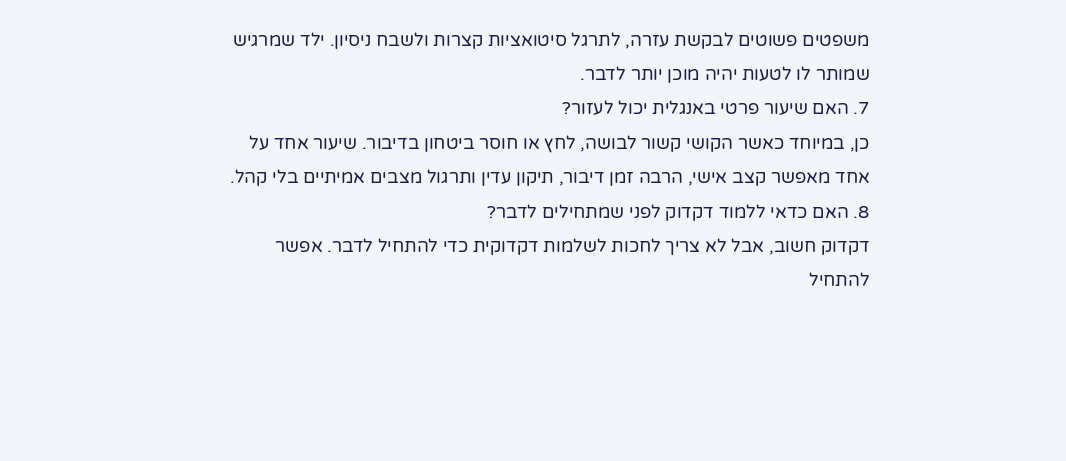משפטים פשוטים לבקשת עזרה, לתרגל סיטואציות קצרות ולשבח ניסיון. ילד שמרגיש שמותר לו לטעות יהיה מוכן יותר לדבר.
7. האם שיעור פרטי באנגלית יכול לעזור?
כן, במיוחד כאשר הקושי קשור לבושה, לחץ או חוסר ביטחון בדיבור. שיעור אחד על אחד מאפשר קצב אישי, הרבה זמן דיבור, תיקון עדין ותרגול מצבים אמיתיים בלי קהל.
8. האם כדאי ללמוד דקדוק לפני שמתחילים לדבר?
דקדוק חשוב, אבל לא צריך לחכות לשלמות דקדוקית כדי להתחיל לדבר. אפשר להתחיל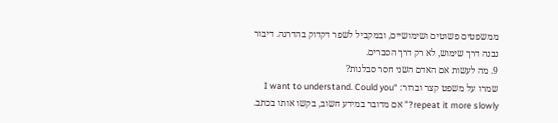ממשפטים פשוטים ושימושיים, ובמקביל לשפר דקדוק בהדרגה. דיבור נבנה דרך שימוש, לא רק דרך הסברים.
9. מה לעשות אם האדם השני חסר סבלנות?
שמרו על משפט קצר וברור: “I want to understand. Could you repeat it more slowly?” אם מדובר במידע חשוב, בקשו אותו בכתב.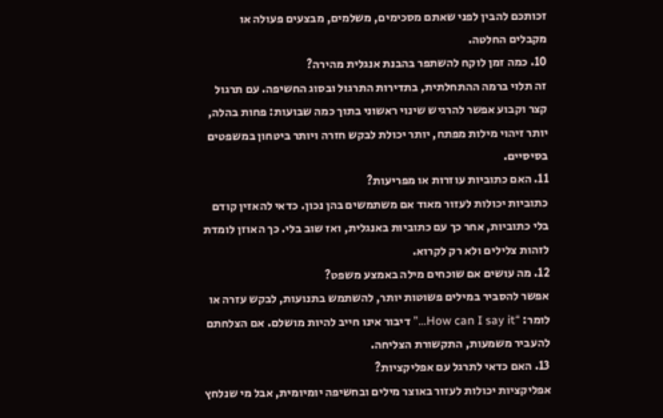זכותכם להבין לפני שאתם מסכימים, משלמים, מבצעים פעולה או מקבלים החלטה.
10. כמה זמן לוקח להשתפר בהבנת אנגלית מהירה?
זה תלוי ברמה ההתחלתית, בתדירות התרגול ובסוג החשיפה. עם תרגול קצר וקבוע אפשר להרגיש שינוי ראשוני בתוך כמה שבועות: פחות בהלה, יותר זיהוי מילות מפתח, יותר יכולת לבקש חזרה ויותר ביטחון במשפטים בסיסיים.
11. האם כתוביות עוזרות או מפריעות?
כתוביות יכולות לעזור מאוד אם משתמשים בהן נכון. כדאי להאזין קודם בלי כתוביות, אחר כך עם כתוביות באנגלית, ואז שוב בלי. כך האוזן לומדת לזהות צלילים ולא רק לקרוא.
12. מה עושים אם שוכחים מילה באמצע משפט?
אפשר להסביר במילים פשוטות יותר, להשתמש בתנועות, לבקש עזרה או לומר: “How can I say it…” דיבור אינו חייב להיות מושלם. אם הצלחתם להעביר משמעות, התקשורת הצליחה.
13. האם כדאי לתרגל עם אפליקציות?
אפליקציות יכולות לעזור באוצר מילים ובחשיפה יומיומית, אבל מי שנלחץ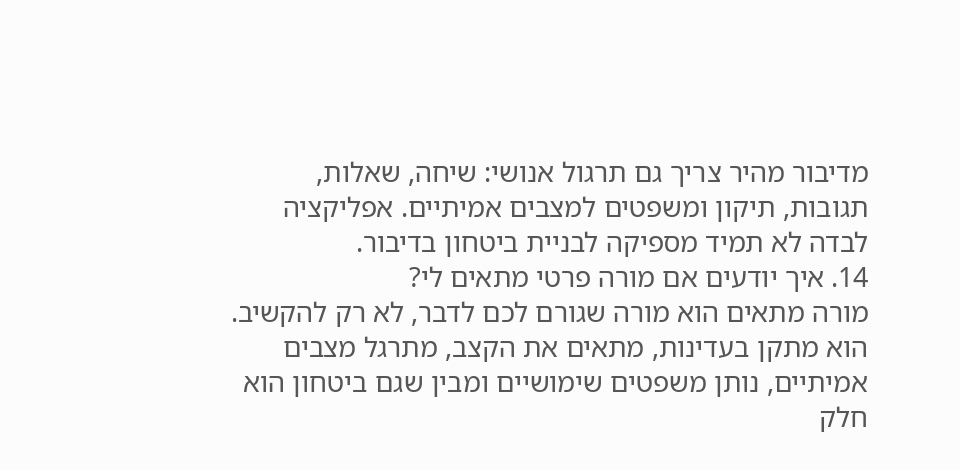מדיבור מהיר צריך גם תרגול אנושי: שיחה, שאלות, תגובות, תיקון ומשפטים למצבים אמיתיים. אפליקציה לבדה לא תמיד מספיקה לבניית ביטחון בדיבור.
14. איך יודעים אם מורה פרטי מתאים לי?
מורה מתאים הוא מורה שגורם לכם לדבר, לא רק להקשיב. הוא מתקן בעדינות, מתאים את הקצב, מתרגל מצבים אמיתיים, נותן משפטים שימושיים ומבין שגם ביטחון הוא חלק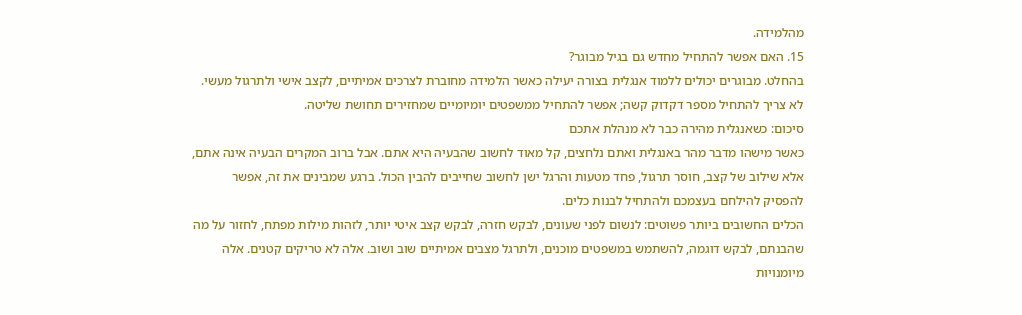מהלמידה.
15. האם אפשר להתחיל מחדש גם בגיל מבוגר?
בהחלט. מבוגרים יכולים ללמוד אנגלית בצורה יעילה כאשר הלמידה מחוברת לצרכים אמיתיים, לקצב אישי ולתרגול מעשי. לא צריך להתחיל מספר דקדוק קשה; אפשר להתחיל ממשפטים יומיומיים שמחזירים תחושת שליטה.
סיכום: כשאנגלית מהירה כבר לא מנהלת אתכם
כאשר מישהו מדבר מהר באנגלית ואתם נלחצים, קל מאוד לחשוב שהבעיה היא אתם. אבל ברוב המקרים הבעיה אינה אתם, אלא שילוב של קצב, חוסר תרגול, פחד מטעות והרגל ישן לחשוב שחייבים להבין הכול. ברגע שמבינים את זה, אפשר להפסיק להילחם בעצמכם ולהתחיל לבנות כלים.
הכלים החשובים ביותר פשוטים: לנשום לפני שעונים, לבקש חזרה, לבקש קצב איטי יותר, לזהות מילות מפתח, לחזור על מה שהבנתם, לבקש דוגמה, להשתמש במשפטים מוכנים, ולתרגל מצבים אמיתיים שוב ושוב. אלה לא טריקים קטנים. אלה מיומנויות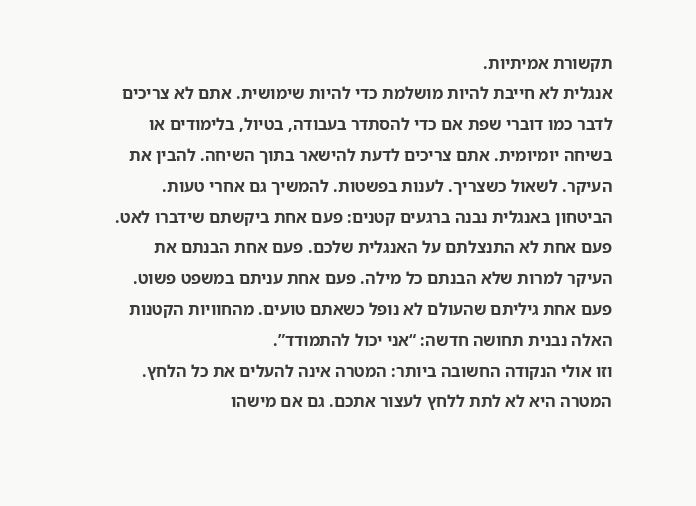תקשורת אמיתיות.
אנגלית לא חייבת להיות מושלמת כדי להיות שימושית. אתם לא צריכים לדבר כמו דוברי שפת אם כדי להסתדר בעבודה, בטיול, בלימודים או בשיחה יומיומית. אתם צריכים לדעת להישאר בתוך השיחה. להבין את העיקר. לשאול כשצריך. לענות בפשטות. להמשיך גם אחרי טעות.
הביטחון באנגלית נבנה ברגעים קטנים: פעם אחת ביקשתם שידברו לאט. פעם אחת לא התנצלתם על האנגלית שלכם. פעם אחת הבנתם את העיקר למרות שלא הבנתם כל מילה. פעם אחת עניתם במשפט פשוט. פעם אחת גיליתם שהעולם לא נופל כשאתם טועים. מהחוויות הקטנות האלה נבנית תחושה חדשה: “אני יכול להתמודד”.
וזו אולי הנקודה החשובה ביותר: המטרה אינה להעלים את כל הלחץ. המטרה היא לא לתת ללחץ לעצור אתכם. גם אם מישהו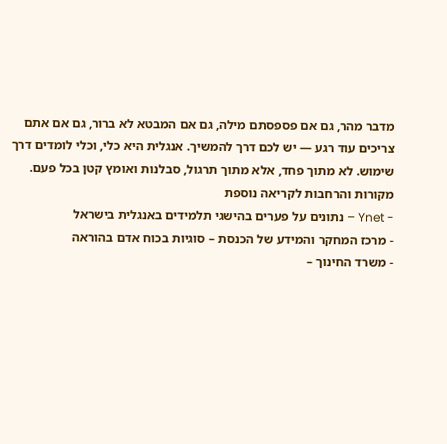מדבר מהר, גם אם פספסתם מילה, גם אם המבטא לא ברור, גם אם אתם צריכים עוד רגע — יש לכם דרך להמשיך. אנגלית היא כלי, וכלי לומדים דרך שימוש. לא מתוך פחד, אלא מתוך תרגול, סבלנות ואומץ קטן בכל פעם.
מקורות והרחבות לקריאה נוספת
- Ynet – נתונים על פערים בהישגי תלמידים באנגלית בישראל
- מרכז המחקר והמידע של הכנסת – סוגיות בכוח אדם בהוראה
- משרד החינוך –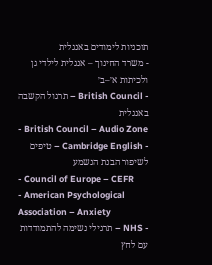תוכניות לימודים באנגלית
- משרד החינוך – אנגלית לילדי גן ולכיתות א׳–ב׳
- British Council – תרגול הקשבה באנגלית
- British Council – Audio Zone
- Cambridge English – טיפים לשיפור הבנת הנשמע
- Council of Europe – CEFR
- American Psychological Association – Anxiety
- NHS – תרגילי נשימה להתמודדות עם לחץ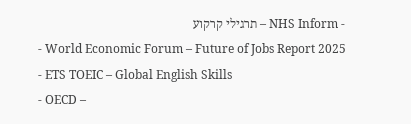- NHS Inform – תרגילי קרקוע
- World Economic Forum – Future of Jobs Report 2025
- ETS TOEIC – Global English Skills
- OECD –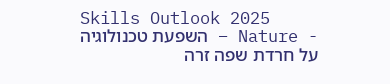Skills Outlook 2025
- Nature – השפעת טכנולוגיה על חרדת שפה זרה